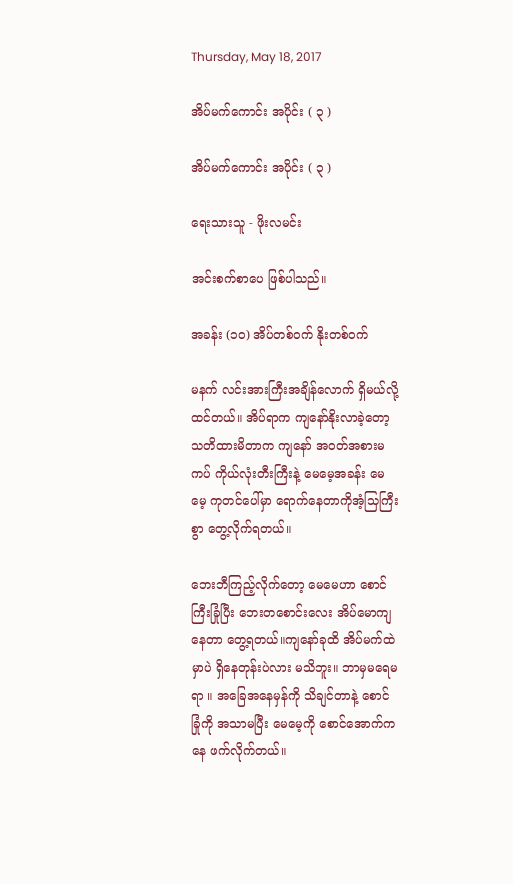Thursday, May 18, 2017

အိပ်မက်ကောင်း အပိုင်း ( ၃ )

အိပ်မက်ကောင်း အပိုင်း ( ၃ )

ရေးသားသူ - ဖိုးလမင်း

အင်းစက်စာပေ ဖြစ်ပါသည်။

အခန်း (၁၀) အိပ်တစ်ဝက် နိုးတစ်ဝက်

မနက် လင်းအားကြီးအချိန်လောက် ရှိမယ်လို့ ထင်တယ်။ အိပ်ရာက ကျနော်နိုးလာခဲ့တော့ သတိထားမိတာက ကျနော် အဝတ်အစားမကပ် ကိုယ်လုံးတီးကြီးနဲ့ မေမေ့အခန်း မေမေ့ ကုတင်ပေါ်မှာ ရောက်နေတာကိုအံ့သြကြီးစွာ တွေ့လိုက်ရတယ်။

ဘေးဘီကြည့်လိုက်တော့ မေမေဟာ စောင်ကြီးခြုံပြီး ဘေးတစောင်းလေး အိပ်မောကျနေတာ တွေ့ရတယ်။ကျနော်ခုထိ အိပ်မက်ထဲမှာပဲ ရှိနေတုန်းပဲလား မသိဘူး။ ဘာမှမရေမရာ ။ အခြေအနေမှန်ကို သိချင်တာနဲ့ စောင်ခြုံကို အသာမပြီး မေမေ့ကို စောင်အောက်ကနေ ဖက်လိုက်တယ်။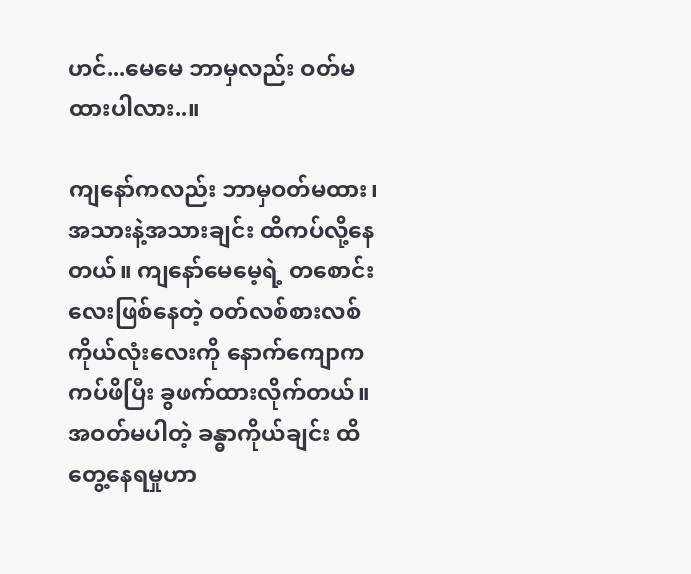ဟင်...မေမေ ဘာမှလည်း ဝတ်မထားပါလား..။

ကျနော်ကလည်း ဘာမှဝတ်မထား၊ အသားနဲ့အသားချင်း ထိကပ်လို့နေတယ်။ ကျနော်မေမေ့ရဲ့ တစောင်းလေးဖြစ်နေတဲ့ ဝတ်လစ်စားလစ်ကိုယ်လုံးလေးကို နောက်ကျောကကပ်ဖိပြီး ခွဖက်ထားလိုက်တယ်။ အဝတ်မပါတဲ့ ခန္ဓာကိုယ်ချင်း ထိတွေ့နေရမှုဟာ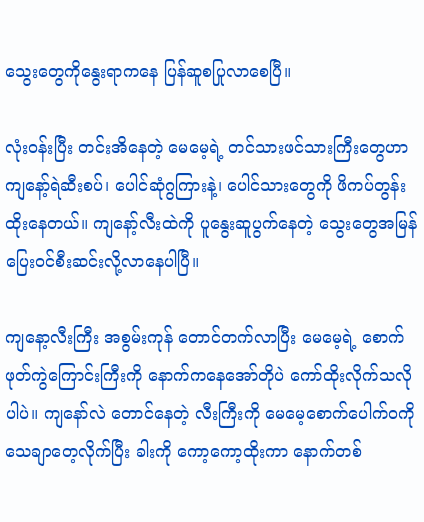သွေးတွေကိုနွေးရာကနေ ပြန်ဆူစပြုလာစေပြီ။

လုံးဝန်းပြီး တင်းအိနေတဲ့ မေမေ့ရဲ့ တင်သားဖင်သားကြီးတွေဟာ ကျနော့်ရဲဆီးစပ်၊ ပေါင်ဆုံဂွကြားနဲ့၊ ပေါင်သားတွေကို ဖိကပ်တွန်းထိုးနေတယ်။ ကျနော့်လီးထဲကို ပူနွေးဆူပွက်နေတဲ့ သွေးတွေအမြန်ပြေးဝင်စီးဆင်းလို့လာနေပါပြီ။

ကျနော့လီးကြီး အစွမ်းကုန် တောင်တက်လာပြီး မေမေ့ရဲ့ စောက်ဖုတ်ကွဲကြောင်းကြီးကို နောက်ကနေအော်တိုပဲ ကော်ထိုးလိုက်သလိုပါပဲ။ ကျနော်လဲ တောင်နေတဲ့ လီးကြီးကို မေမေ့စောက်ပေါက်ဝကို သေချာတေ့လိုက်ပြီး ခါးကို ကော့ကော့ထိုးကာ နောက်တစ်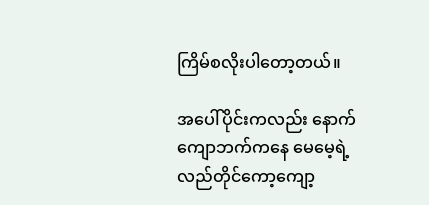ကြိမ်စလိုးပါတော့တယ်။

အပေါ်ပိုင်းကလည်း နောက်ကျောဘက်ကနေ မေမေ့ရဲ့ လည်တိုင်ကော့ကျော့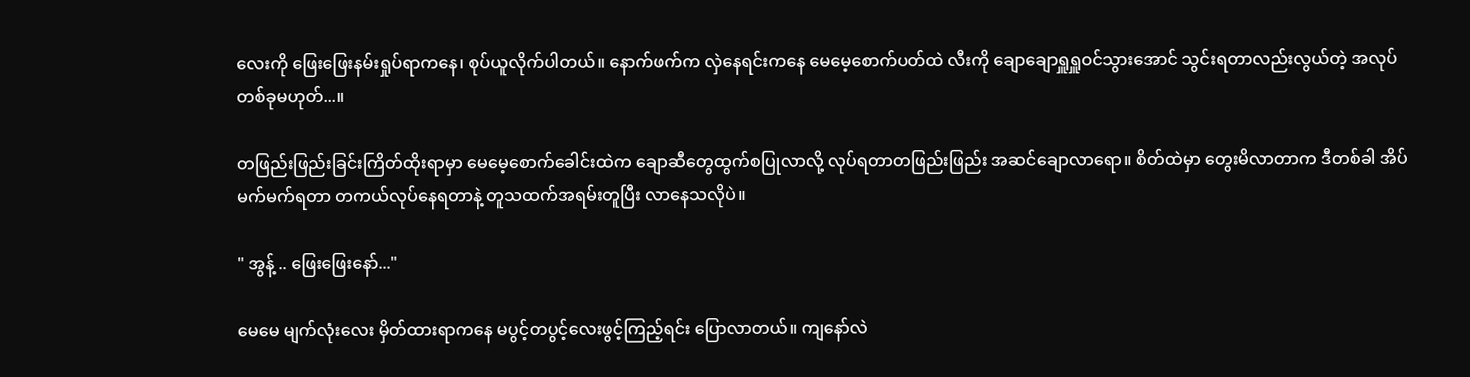လေးကို ဖြေးဖြေးနမ်းရှုပ်ရာကနေ၊ စုပ်ယူလိုက်ပါတယ်။ နောက်ဖက်က လှဲနေရင်းကနေ မေမေ့စောက်ပတ်ထဲ လီးကို ချောချောရှူရှူဝင်သွားအောင် သွင်းရတာလည်းလွယ်တဲ့ အလုပ်တစ်ခုမဟုတ်...။

တဖြည်းဖြည်းခြင်းကြိတ်ထိုးရာမှာ မေမေ့စောက်ခေါင်းထဲက ချောဆီတွေထွက်စပြုလာလို့ လုပ်ရတာတဖြည်းဖြည်း အဆင်ချောလာရော။ စိတ်ထဲမှာ တွေးမိလာတာက ဒီတစ်ခါ အိပ်မက်မက်ရတာ တကယ်လုပ်နေရတာနဲ့ တူသထက်အရမ်းတူပြီး လာနေသလိုပဲ။

" အွန့် .. ဖြေးဖြေးနော်..."

မေမေ မျက်လုံးလေး မှိတ်ထားရာကနေ မပွင့်တပွင့်လေးဖွင့်ကြည့်ရင်း ပြောလာတယ်။ ကျနော်လဲ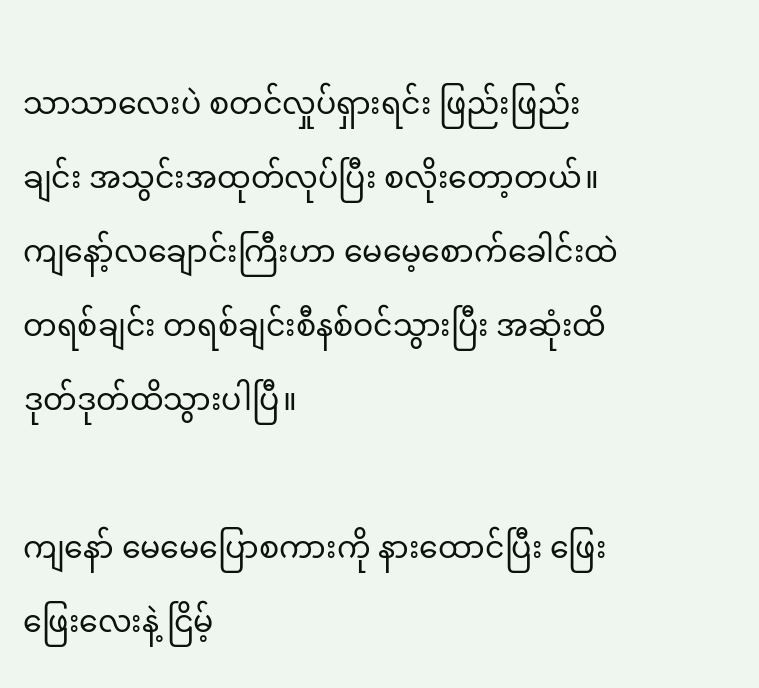သာသာလေးပဲ စတင်လှုပ်ရှားရင်း ဖြည်းဖြည်းချင်း အသွင်းအထုတ်လုပ်ပြီး စလိုးတော့တယ်။ ကျနော့်လချောင်းကြီးဟာ မေမေ့စောက်ခေါင်းထဲ တရစ်ချင်း တရစ်ချင်းစီနစ်ဝင်သွားပြီး အဆုံးထိ ဒုတ်ဒုတ်ထိသွားပါပြီ။

ကျနော် မေမေပြောစကားကို နားထောင်ပြီး ဖြေးဖြေးလေးနဲ့ ငြိမ့်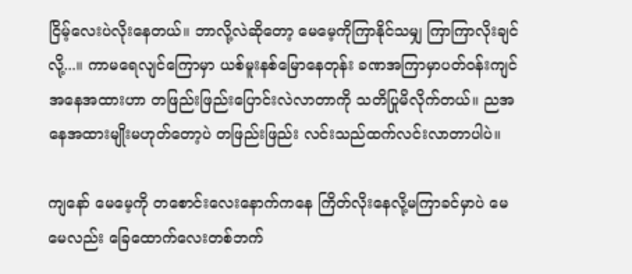ငြိမ့်လေးပဲလိုးနေတယ်။ ဘာလို့လဲဆိုတော့ မေမေ့ကိုကြာနိုင်သမျှ ကြာကြာလိုးချင်လို့...။ ကာမရေလျင်ကြောမှာ ယစ်မူးနစ်မြောနေတုန်း ခဏအကြာမှာပတ်ဝန်းကျင် အနေအထားဟာ တဖြည်းဖြည်းပြောင်းလဲလာတာကို သတိပြုမိလိုက်တယ်။ ညအနေအထားမျိုးမဟုတ်တော့ပဲ တဖြည်းဖြည်း လင်းသည်ထက်လင်းလာတာပါပဲ။

ကျနော် မေမေ့ကို တစောင်းလေးနောက်ကနေ ကြိတ်လိုးနေလို့မကြာခင်မှာပဲ မေမေလည်း ခြေထောက်လေးတစ်ဘက်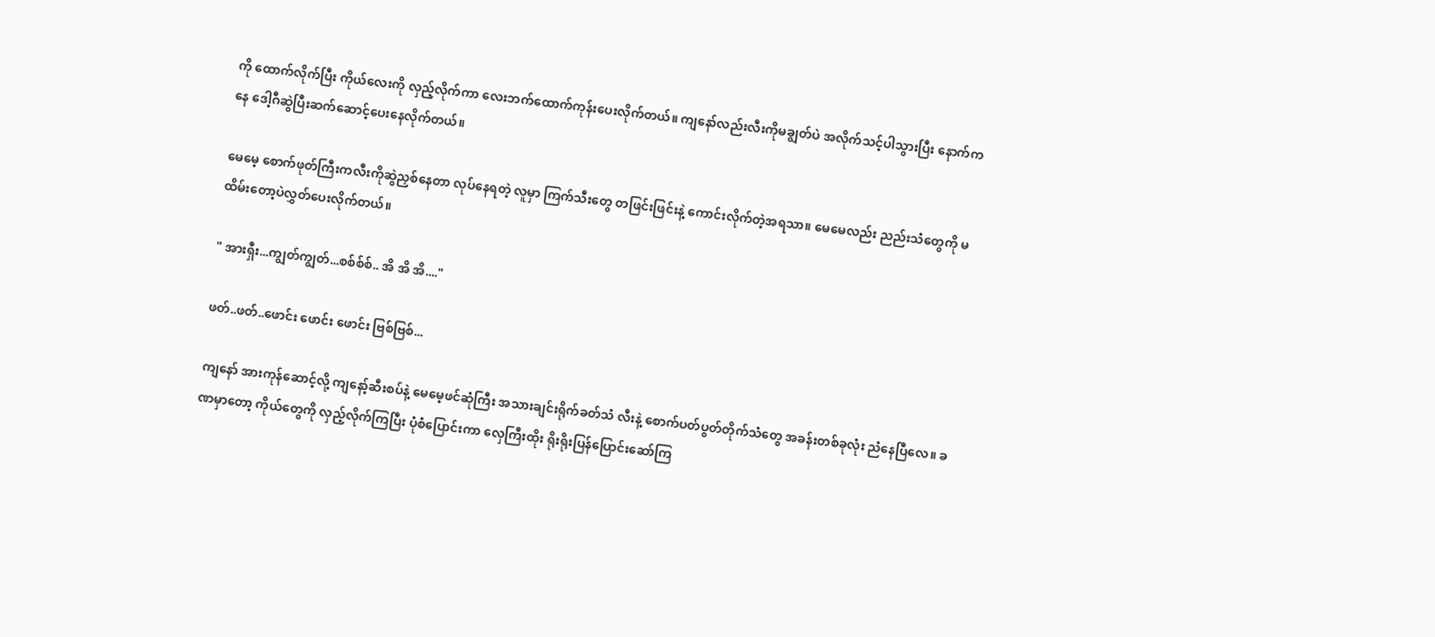ကို ထောက်လိုက်ပြီး ကိုယ်လေးကို လှည့်လိုက်ကာ လေးဘက်ထောက်ကုန်းပေးလိုက်တယ်။ ကျနော်လည်းလီးကိုမချွတ်ပဲ အလိုက်သင့်ပါသွားပြီး နောက်ကနေ ဒေါ့ဂီဆွဲပြီးဆက်ဆောင့်ပေးနေလိုက်တယ်။

မေမေ့ စောက်ဖုတ်ကြီးကလီးကိုဆွဲညှစ်နေတာ လုပ်နေရတဲ့ လူမှာ ကြက်သီးတွေ တဖြင်းဖြင်းနဲ့ ကောင်းလိုက်တဲ့အရသာ။ မေမေလည်း ညည်းသံတွေကို မထိမ်းတော့ပဲလွှတ်ပေးလိုက်တယ်။

" အားရှီး...ကျွတ်ကျွတ်...စစ်စ်စ်.. အိ အိ အိ...."

ဖတ်..ဖတ်..ဖောင်း ဖောင်း ဖောင်း ဗြစ်ဗြစ်...

ကျနော် အားကုန်ဆောင့်လို့ ကျနော့်ဆီးစပ်နဲ့ မေမေ့ဖင်ဆုံကြီး အသားချင်းရိုက်ခတ်သံ လီးနဲ့ စောက်ပတ်ပွတ်တိုက်သံတွေ အခန်းတစ်ခုလုံး ညံနေပြီလေ။ ခဏမှာတော့ ကိုယ်တွေကို လှည့်လိုက်ကြပြီး ပုံစံပြောင်းကာ လှေကြီးထိုး ရိုးရိုးပြန်ပြောင်းဆော်ကြ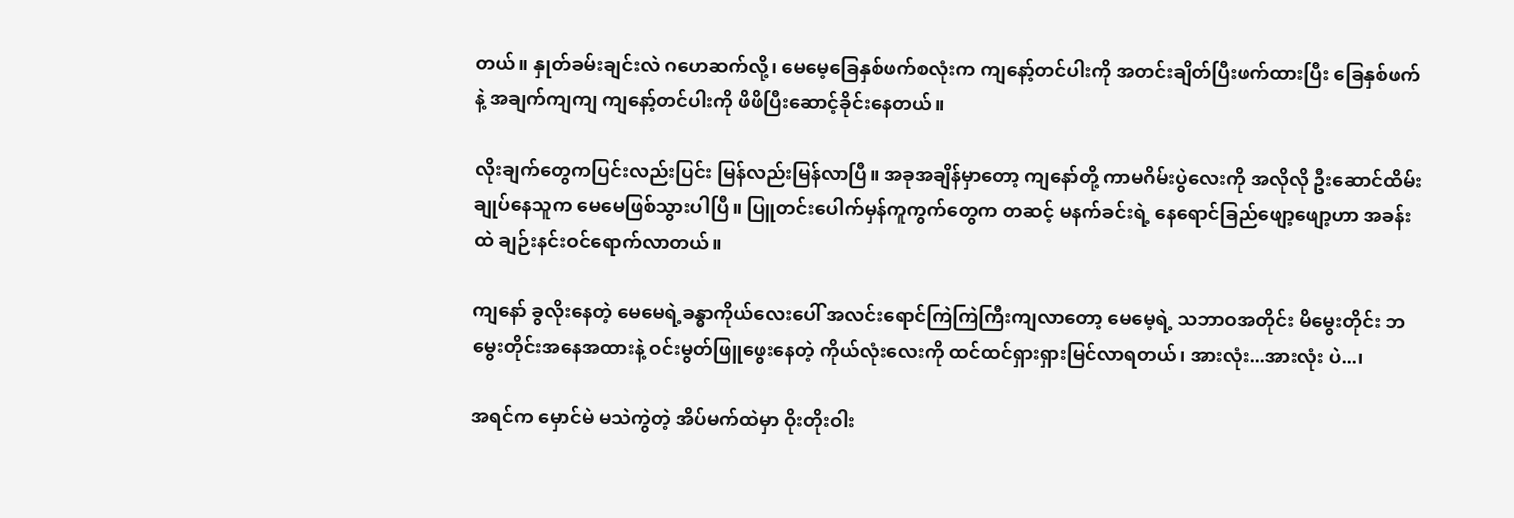တယ်။ နှုတ်ခမ်းချင်းလဲ ဂဟေဆက်လို့၊ မေမေ့ခြေနှစ်ဖက်စလုံးက ကျနော့်တင်ပါးကို အတင်းချိတ်ပြီးဖက်ထားပြီး ခြေနှစ်ဖက်နဲ့ အချက်ကျကျ ကျနော့်တင်ပါးကို ဖိဖိပြီးဆောင့်ခိုင်းနေတယ်။

လိုးချက်တွေကပြင်းလည်းပြင်း မြန်လည်းမြန်လာပြီ။ အခုအချိန်မှာတော့ ကျနော်တို့ ကာမဂိမ်းပွဲလေးကို အလိုလို ဦးဆောင်ထိမ်းချုပ်နေသူက မေမေဖြစ်သွားပါပြီ။ ပြူတင်းပေါက်မှန်ကူကွက်တွေက တဆင့် မနက်ခင်းရဲ့ နေရောင်ခြည်ဖျော့ဖျော့ဟာ အခန်းထဲ ချဉ်းနင်းဝင်ရောက်လာတယ်။

ကျနော် ခွလိုးနေတဲ့ မေမေရဲ့ခန္ဓာကိုယ်လေးပေါ် အလင်းရောင်ကြဲကြဲကြီးကျလာတော့ မေမေ့ရဲ့ သဘာဝအတိုင်း မိမွေးတိုင်း ဘမွေးတိုင်းအနေအထားနဲ့ ဝင်းမွတ်ဖြူဖွေးနေတဲ့ ကိုယ်လုံးလေးကို ထင်ထင်ရှားရှားမြင်လာရတယ်၊ အားလုံး...အားလုံး ပဲ...၊

အရင်က မှောင်မဲ မသဲကွဲတဲ့ အိပ်မက်ထဲမှာ ဝိုးတိုးဝါး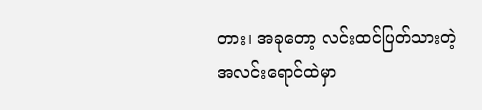တား၊ အခုတော့ လင်းထင်ပြတ်သားတဲ့ အလင်းရောင်ထဲမှာ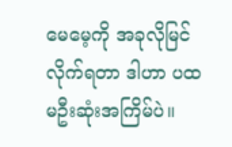မေမေ့ကို အခုလိုမြင်လိုက်ရတာ ဒါဟာ ပထမဦးဆုံးအကြိမ်ပဲ။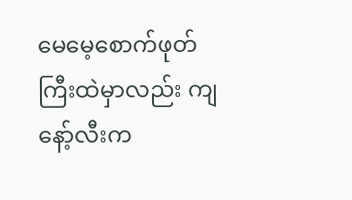မေမေ့စောက်ဖုတ်ကြီးထဲမှာလည်း ကျနော့်လီးက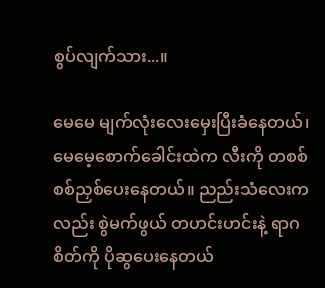စွပ်လျက်သား...။

မေမေ မျက်လုံးလေးမှေးပြီးခံနေတယ်၊ မေမေ့စောက်ခေါင်းထဲက လီးကို တစစ်စစ်ညှစ်ပေးနေတယ်။ ညည်းသံလေးကလည်း စွဲမက်ဖွယ် တဟင်းဟင်းနဲ့ ရာဂစိတ်ကို ပိုဆွပေးနေတယ်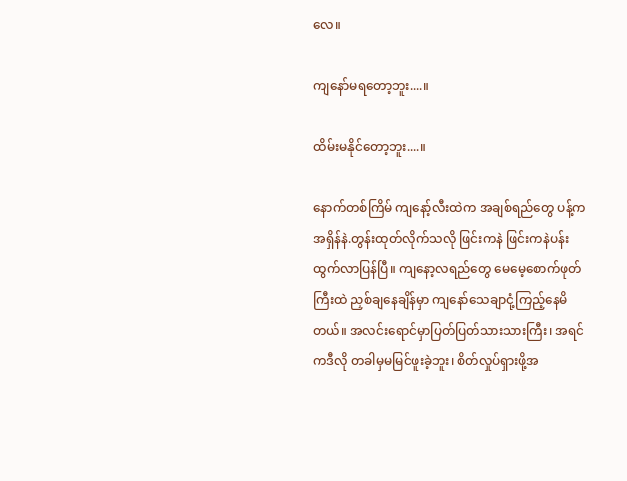လေ။

ကျနော်မရတော့ဘူး....။

ထိမ်းမနိုင်တော့ဘူး....။

နောက်တစ်ကြိမ် ကျနော့်လီးထဲက အချစ်ရည်တွေ ပန့်ကအရှိန်နဲ.တွန်းထုတ်လိုက်သလို ဖြင်းကနဲ ဖြင်းကနဲပန်းထွက်လာပြန်ပြီ။ ကျနော့လရည်တွေ မေမေ့စောက်ဖုတ်ကြီးထဲ ညှစ်ချနေချိန်မှာ ကျနော်သေချာငုံ့ကြည့်နေမိတယ်။ အလင်းရောင်မှာပြတ်ပြတ်သားသားကြီး၊ အရင်ကဒီလို တခါမှမမြင်ဖူးခဲ့ဘူး၊ စိတ်လှုပ်ရှားဖို့အ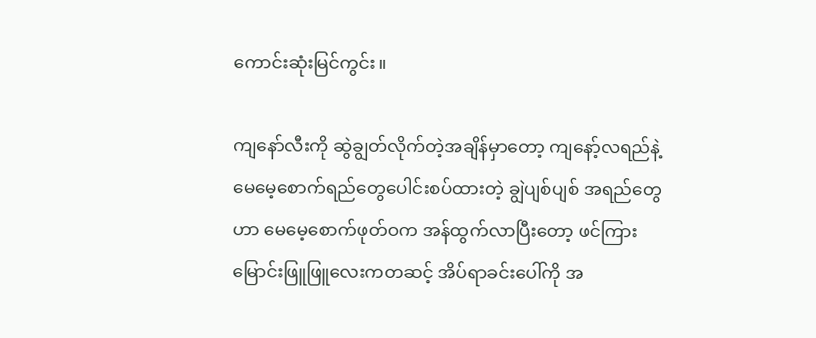ကောင်းဆုံးမြင်ကွင်း။

ကျနော်လီးကို ဆွဲချွတ်လိုက်တဲ့အချိန်မှာတော့ ကျနော့်လရည်နဲ့ မေမေ့စောက်ရည်တွေပေါင်းစပ်ထားတဲ့ ချွဲပျစ်ပျစ် အရည်တွေဟာ မေမေ့စောက်ဖုတ်ဝက အန်ထွက်လာပြီးတော့ ဖင်ကြားမြောင်းဖြူဖြူလေးကတဆင့် အိပ်ရာခင်းပေါ်ကို အ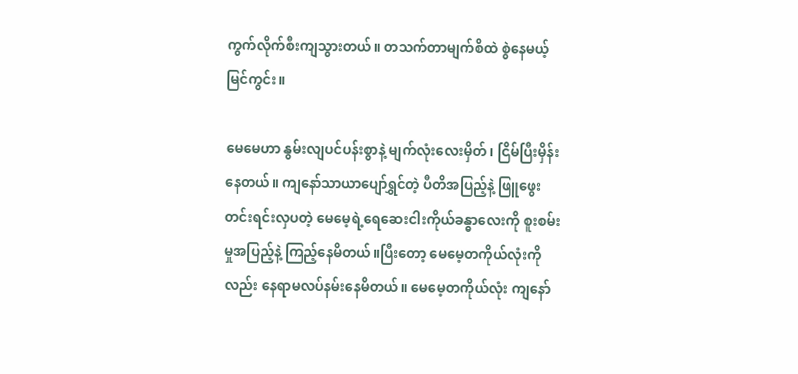ကွက်လိုက်စီးကျသွားတယ်။ တသက်တာမျက်စိထဲ စွဲနေမယ့်မြင်ကွင်း။

မေမေဟာ နွမ်းလျပင်ပန်းစွာနဲ့ မျက်လုံးလေးမှိတ်၊ ငြိမ်ပြီးမှိန်းနေတယ်။ ကျနော်သာယာပျော်ရွှင်တဲ့ ပီတိအပြည့်နဲ့ ဖြူဖွေးတင်းရင်းလှပတဲ့ မေမေ့ရဲ့ရေဆေးငါးကိုယ်ခန္ဓာလေးကို စူးစမ်းမှုအပြည့်နဲ့ ကြည့်နေမိတယ်။ပြီးတော့ မေမေ့တကိုယ်လုံးကိုလည်း နေရာမလပ်နမ်းနေမိတယ်။ မေမေ့တကိုယ်လုံး ကျနော်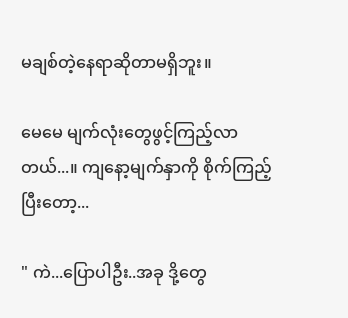မချစ်တဲ့နေရာဆိုတာမရှိဘူး။

မေမေ မျက်လုံးတွေဖွင့်ကြည့်လာတယ်...။ ကျနော့မျက်နှာကို စိုက်ကြည့်ပြီးတော့...

" ကဲ...ပြောပါဦး..အခု ဒို့တွေ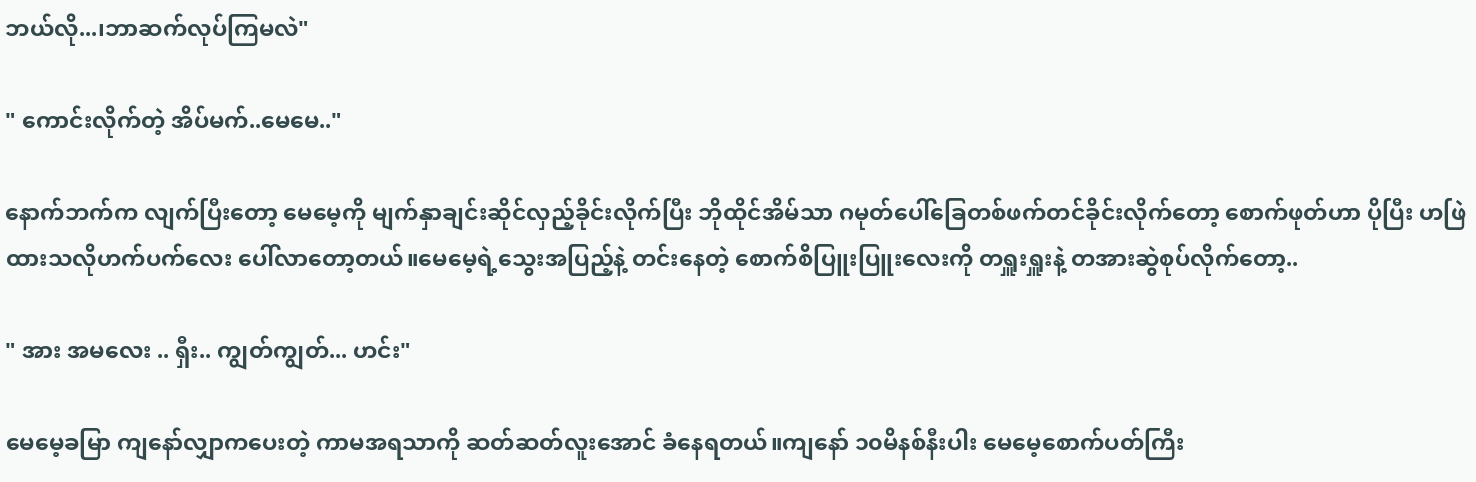ဘယ်လို...၊ဘာဆက်လုပ်ကြမလဲ"

" ကောင်းလိုက်တဲ့ အိပ်မက်..မေမေ.."

နောက်ဘက်က လျက်ပြီးတော့ မေမေ့ကို မျက်နှာချင်းဆိုင်လှည့်ခိုင်းလိုက်ပြီး ဘိုထိုင်အိမ်သာ ဂမုတ်ပေါ်ခြေတစ်ဖက်တင်ခိုင်းလိုက်တော့ စောက်ဖုတ်ဟာ ပိုပြီး ဟဖြဲထားသလိုဟက်ပက်လေး ပေါ်လာတော့တယ်။မေမေ့ရဲ့သွေးအပြည့်နဲ့ တင်းနေတဲ့ စောက်စိပြူးပြူးလေးကို တရှူးရှူးနဲ့ တအားဆွဲစုပ်လိုက်တော့..

" အား အမလေး .. ရှီး.. ကျွတ်ကျွတ်... ဟင်း"

မေမေ့ခမြာ ကျနော်လျှာကပေးတဲ့ ကာမအရသာကို ဆတ်ဆတ်လူးအောင် ခံနေရတယ်။ကျနော် ၁၀မိနစ်နီးပါး မေမေ့စောက်ပတ်ကြီး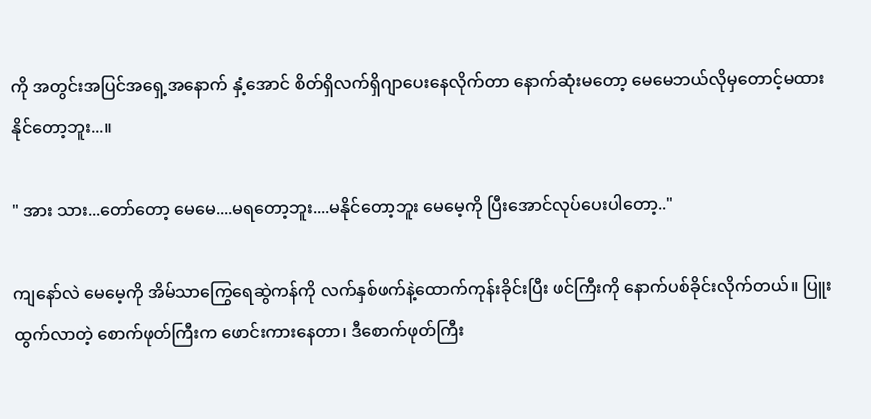ကို အတွင်းအပြင်အရှေ့အနောက် နှံ့အောင် စိတ်ရှိလက်ရှိဂျာပေးနေလိုက်တာ နောက်ဆုံးမတော့ မေမေဘယ်လိုမှတောင့်မထားနိုင်တော့ဘူး...။

" အား သား...တော်တော့ မေမေ....မရတော့ဘူး....မနိုင်တော့ဘူး မေမေ့ကို ပြီးအောင်လုပ်ပေးပါတော့.."

ကျနော်လဲ မေမေ့ကို အိမ်သာကြွေရေဆွဲကန်ကို လက်နှစ်ဖက်နဲ့ထောက်ကုန်းခိုင်းပြီး ဖင်ကြီးကို နောက်ပစ်ခိုင်းလိုက်တယ်။ ပြူးထွက်လာတဲ့ စောက်ဖုတ်ကြီးက ဖောင်းကားနေတာ၊ ဒီစောက်ဖုတ်ကြီး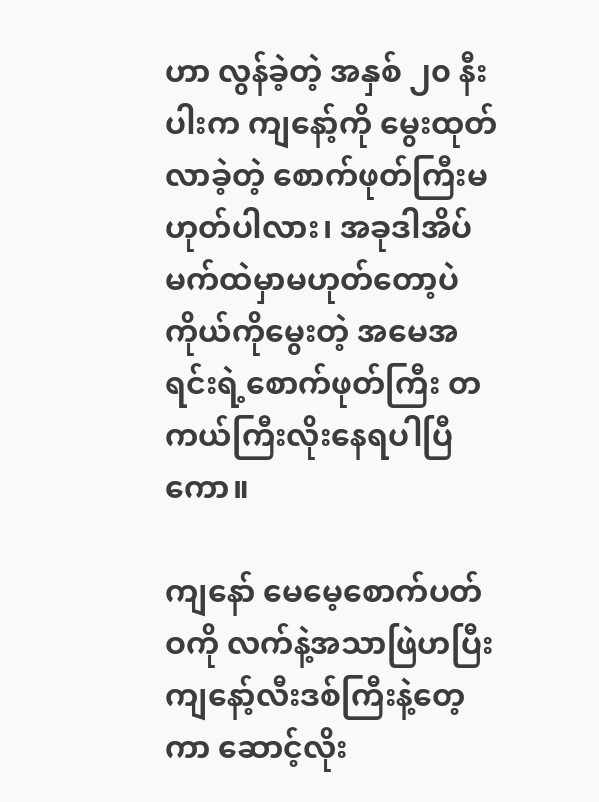ဟာ လွန်ခဲ့တဲ့ အနှစ် ၂၀ နီးပါးက ကျနော့်ကို မွေးထုတ်လာခဲ့တဲ့ စောက်ဖုတ်ကြီးမဟုတ်ပါလား၊ အခုဒါအိပ်မက်ထဲမှာမဟုတ်တော့ပဲ ကိုယ်ကိုမွေးတဲ့ အမေအရင်းရဲ့စောက်ဖုတ်ကြီး တကယ်ကြီးလိုးနေရပါပြီကော။

ကျနော် မေမေ့စောက်ပတ်ဝကို လက်နဲ့အသာဖြဲဟပြီး ကျနော့်လီးဒစ်ကြီးနဲ့တေ့ကာ ဆောင့်လိုး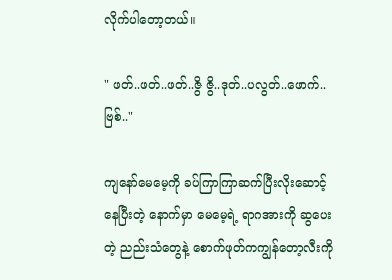လိုက်ပါတော့တယ်။

" ဖတ်..ဖတ်..ဖတ်..ဇွိ ဇွိ..ဒုတ်..ပလွတ်..ဖောက်..ဗြစ်.."

ကျနော်မေမေ့ကို ခပ်ကြာကြာဆက်ပြီးလိုးဆောင့်နေပြီးတဲ့ နောက်မှာ မေမေ့ရဲ့ ရာဂအားကို ဆွပေးတဲ့ ညည်းသံတွေနဲ့ စောက်ဖုတ်ကကျွန်တော့လီးကို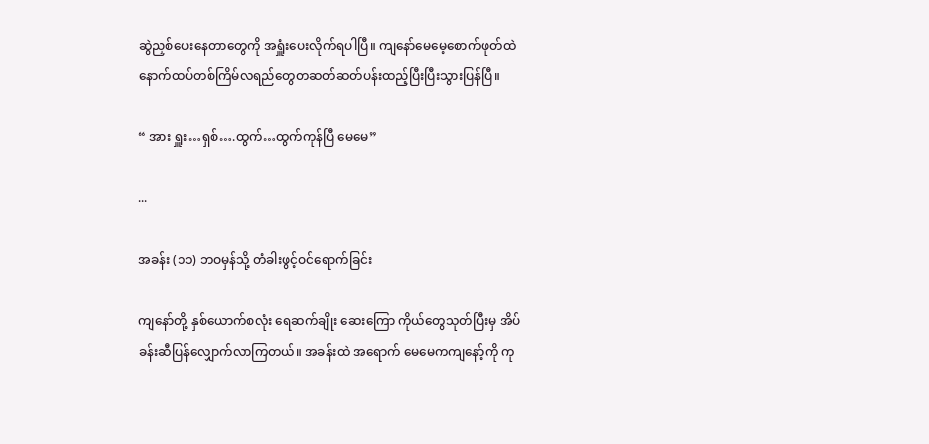ဆွဲညှစ်ပေးနေတာတွေကို အရှူံးပေးလိုက်ရပါပြီ။ ကျနော်မေမေ့စောက်ဖုတ်ထဲ နောက်ထပ်တစ်ကြိမ်လရည်တွေတဆတ်ဆတ်ပန်းထည့်ပြီးပြီးသွားပြန်ပြီ။

“ အား ရှူး…ရှစ်….ထွက်…ထွက်ကုန်ပြီ မေမေ”

...

အခန်း (၁၁) ဘဝမှန်သို့ တံခါးဖွင့်ဝင်ရောက်ခြင်း

ကျနော်တို့ နှစ်ယောက်စလုံး ရေဆက်ချိုး ဆေးကြော ကိုယ်တွေသုတ်ပြီးမှ အိပ်ခန်းဆီပြန်လျှောက်လာကြတယ်။ အခန်းထဲ အရောက် မေမေကကျနော့်ကို ကု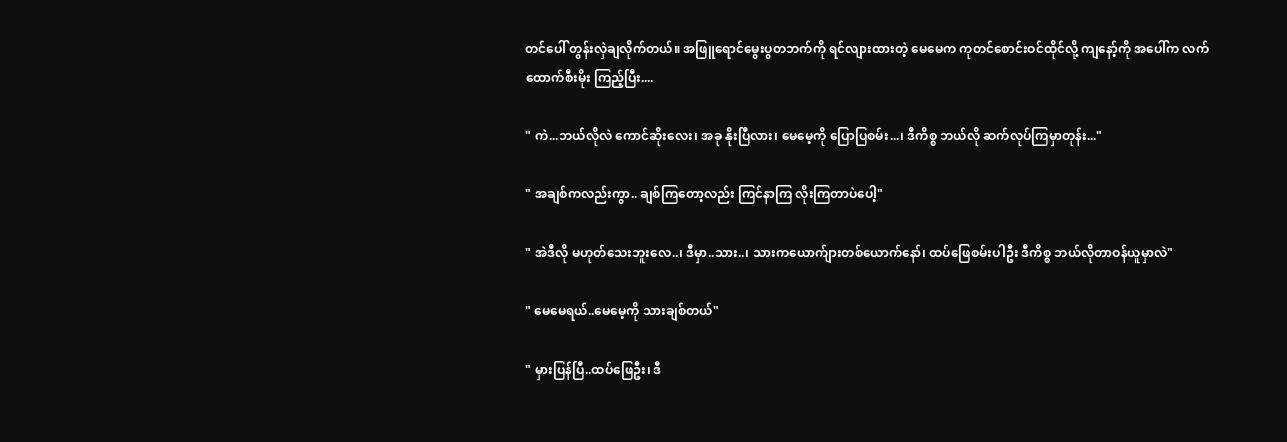တင်ပေါ် တွန်းလှဲချလိုက်တယ်။ အဖြူရောင်မွေးပွတဘက်ကို ရင်လျားထားတဲ့ မေမေက ကုတင်စောင်းဝင်ထိုင်လို့ ကျနော့်ကို အပေါ်က လက်ထောက်စီးမိုး ကြည့်ပြီး....

" ကဲ...ဘယ်လိုလဲ ကောင်ဆိုးလေး၊ အခု နိုးပြီလား၊ မေမေ့ကို ပြောပြစမ်း...၊ ဒီကိစ္စ ဘယ်လို ဆက်လုပ်ကြမှာတုန်း..."

" အချစ်ကလည်းကွာ.. ချစ်ကြတော့လည်း ကြင်နာကြ လိုးကြတာပဲပေါ့"

" အဲဒီလို မဟုတ်သေးဘူးလေ..၊ ဒီမှာ..သား..၊ သားကယောက်ျားတစ်ယောက်နော်၊ ထပ်ဖြေစမ်းပါဦး ဒီကိစ္စ ဘယ်လိုတာဝန်ယူမှာလဲ"

" မေမေရယ်..မေမေ့ကို သားချစ်တယ်"

" မှားပြန်ပြီ..ထပ်ဖြေဦး၊ ဒီ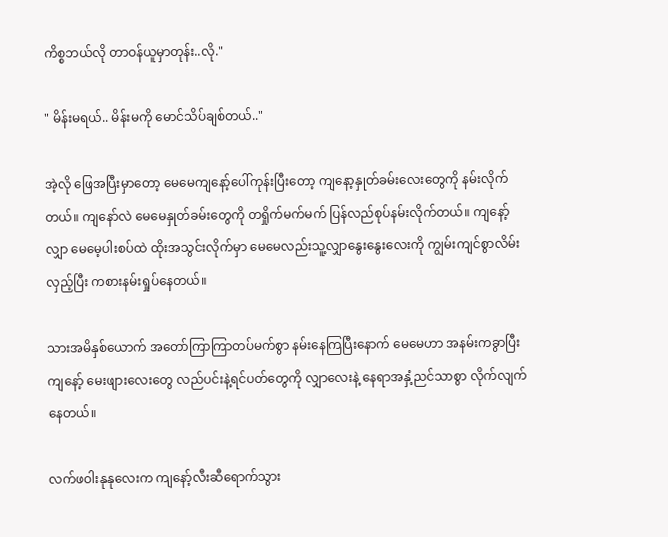ကိစ္စဘယ်လို တာဝန်ယူမှာတုန်း..လို."

" မိန်းမရယ်.. မိန်းမကို မောင်သိပ်ချစ်တယ်.."

အဲ့လို ဖြေအပြီးမှာတော့ မေမေကျနော့်ပေါ်ကုန်းပြီးတော့ ကျနော့နှုတ်ခမ်းလေးတွေကို နမ်းလိုက်တယ်။ ကျနော်လဲ မေမေနှုတ်ခမ်းတွေကို တရှိုက်မက်မက် ပြန်လည်စုပ်နမ်းလိုက်တယ်။ ကျနော့်လျှာ မေမေ့ပါးစပ်ထဲ ထိုးအသွင်းလိုက်မှာ မေမေလည်းသူ့လျှာနွေးနွေးလေးကို ကျွမ်းကျင်စွာလိမ်းလှည့်ပြီး ကစားနမ်းရှုပ်နေတယ်။

သားအမိနှစ်ယောက် အတော်ကြာကြာတပ်မက်စွာ နမ်းနေကြပြီးနောက် မေမေဟာ အနမ်းကခွာပြီးကျနော့် မေးဖျားလေးတွေ လည်ပင်းနဲ့ရင်ပတ်တွေကို လျှာလေးနဲ့ နေရာအနှံ့ညင်သာစွာ လိုက်လျက်နေတယ်။

လက်ဖဝါးနုနုလေးက ကျနော့်လီးဆီရောက်သွား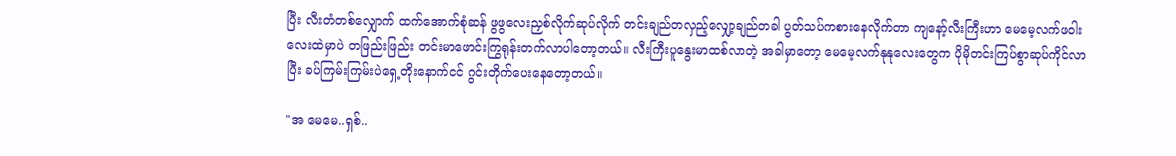ပြီး လီးတံတစ်လျှောက် ထက်အောက်စုံဆန် ဖွဖွလေးညှစ်လိုက်ဆုပ်လိုက် တင်းချည်တလှည့်လျှော့ချည်တခါ ပွတ်သပ်ကစားနေလိုက်တာ ကျနော့်လီးကြီးဟာ မေမေ့လက်ဖဝါးလေးထဲမှာပဲ တဖြည်းဖြည်း တင်းမာဖောင်းကြွရုန်းတက်လာပါတော့တယ်။ လီးကြီးပူနွေးမာထစ်လာတဲ့ အခါမှာတော့ မေမေ့လက်နုနုလေးတွေက ပိုမိုတင်းကြပ်စွာဆုပ်ကိုင်လာပြီး ခပ်ကြမ်းကြမ်းပဲရှေ့တိုးနောက်ငင် ဂွင်းတိုက်ပေးနေတော့တယ်။

"အ မေမေ..ရှစ်..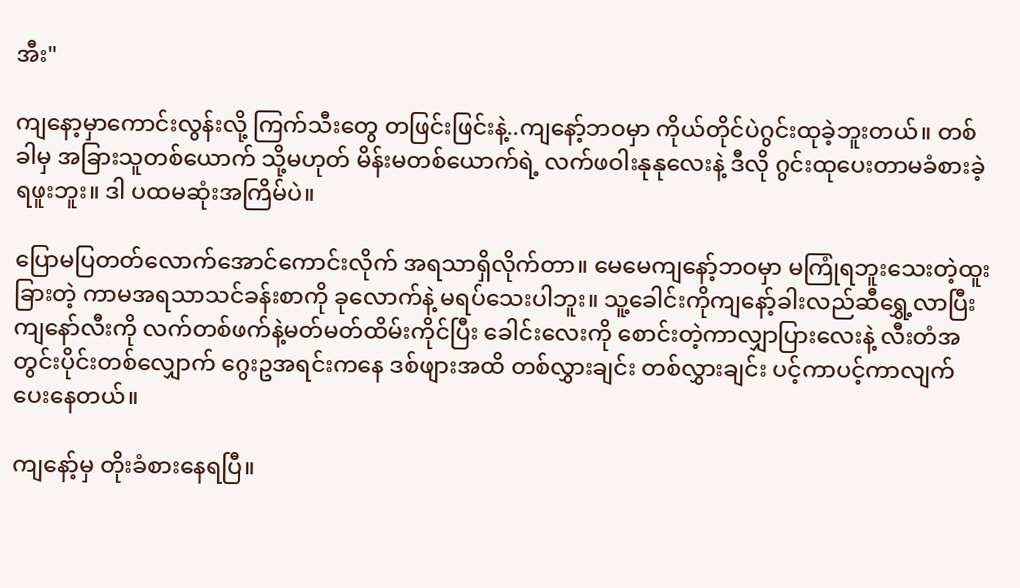အီး"

ကျနော့မှာကောင်းလွန်းလို့ ကြက်သီးတွေ တဖြင်းဖြင်းနဲ့..ကျနော့်ဘဝမှာ ကိုယ်တိုင်ပဲဂွင်းထုခဲ့ဘူးတယ်။ တစ်ခါမှ အခြားသူတစ်ယောက် သို့မဟုတ် မိန်းမတစ်ယောက်ရဲ့ လက်ဖဝါးနုနုလေးနဲ့ ဒီလို ဂွင်းထုပေးတာမခံစားခဲ့ရဖူးဘူး။ ဒါ ပထမဆုံးအကြိမ်ပဲ။

ပြောမပြတတ်လောက်အောင်ကောင်းလိုက် အရသာရှိလိုက်တာ။ မေမေကျနော့်ဘဝမှာ မကြုံရဘူးသေးတဲ့ထူးခြားတဲ့ ကာမအရသာသင်ခန်းစာကို ခုလောက်နဲ့ မရပ်သေးပါဘူး။ သူ့ခေါင်းကိုကျနော့်ခါးလည်ဆီရွှေ့လာပြီး ကျနော်လီးကို လက်တစ်ဖက်နဲ့မတ်မတ်ထိမ်းကိုင်ပြီး ခေါင်းလေးကို စောင်းတဲ့ကာလျှာပြားလေးနဲ့ လီးတံအတွင်းပိုင်းတစ်လျှောက် ဂွေးဥအရင်းကနေ ဒစ်ဖျားအထိ တစ်လွှားချင်း တစ်လွှားချင်း ပင့်ကာပင့်ကာလျက်ပေးနေတယ်။

ကျနော့်မှ တိုးခံစားနေရပြီ။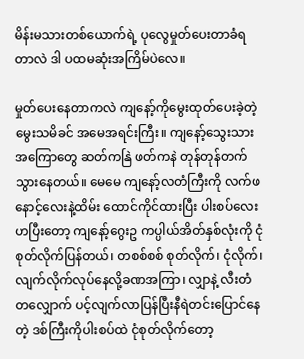မိန်းမသားတစ်ယောက်ရဲ့ ပုလွေမှုတ်ပေးတာခံရတာလဲ ဒါ ပထမဆုံးအကြိမ်ပဲလေ။

မှုတ်ပေးနေတာကလဲ ကျနော့်ကိုမွေးထုတ်ပေးခဲ့တဲ့ မွေးသမိခင် အမေအရင်းကြီး။ ကျနော့်သွေးသား အကြောတွေ ဆတ်ကနြဲ ဖတ်ကနဲ တုန်တုန်တက်သွားနေတယ်။ မေမေ ကျနော့်လတံကြီးကို လက်ဖနောင့်လေးနဲ့ထိမ်း ထောင်ကိုင်ထားပြီး ပါးစပ်လေးဟပြီးတော့ ကျနော့်ဂွေးဥ ကပ္ပါယ်အိတ်နှစ်လုံးကို ငုံစုတ်လိုက်ပြန်တယ်၊ တစစ်စစ် စုတ်လိုက်၊ ငုံလိုက်၊ လျက်လိုက်လုပ်နေလို့ခဏအကြာ၊ လျှာနဲ့ လီးတံတလျှောက် ပင့်လျက်လာပြန်ပြီးနီရဲတင်းပြောင်နေတဲ့ ဒစ်ကြီးကိုပါးစပ်ထဲ ငုံစုတ်လိုက်တော့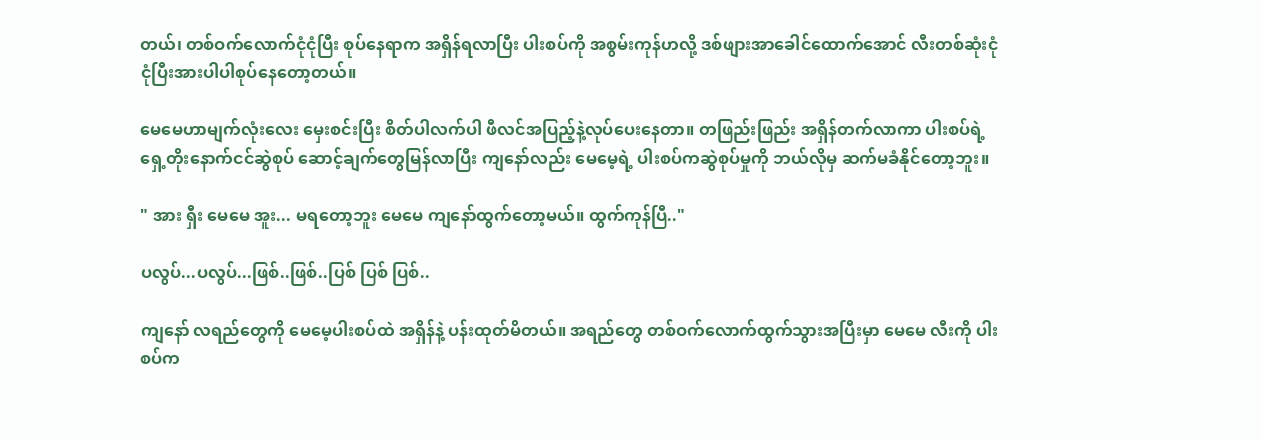တယ်၊ တစ်ဝက်လောက်ငုံငုံပြီး စုပ်နေရာက အရှိန်ရလာပြီး ပါးစပ်ကို အစွမ်းကုန်ဟလို့ ဒစ်ဖျားအာခေါင်ထောက်အောင် လီးတစ်ဆုံးငုံငုံပြီးအားပါပါစုပ်နေတော့တယ်။

မေမေဟာမျက်လုံးလေး မှေးစင်းပြီး စိတ်ပါလက်ပါ ဖီလင်အပြည့်နဲ့လုပ်ပေးနေတာ။ တဖြည်းဖြည်း အရှိန်တက်လာကာ ပါးစပ်ရဲ့ရှေ့တိုးနောက်ငင်ဆွဲစုပ် ဆောင့်ချက်တွေမြန်လာပြီး ကျနော်လည်း မေမေ့ရဲ့ ပါးစပ်ကဆွဲစုပ်မှုကို ဘယ်လိုမှ ဆက်မခံနိုင်တော့ဘူး။

" အား ရှီး မေမေ အူး... မရတော့ဘူး မေမေ ကျနော်ထွက်တော့မယ်။ ထွက်ကုန်ပြီ.."

ပလွပ်...ပလွပ်...ဖြစ်..ဖြစ်..ပြစ် ပြစ် ပြစ်..

ကျနော် လရည်တွေကို မေမေ့ပါးစပ်ထဲ အရှိန်နဲ့ ပန်းထုတ်မိတယ်။ အရည်တွေ တစ်ဝက်လောက်ထွက်သွားအပြီးမှာ မေမေ လီးကို ပါးစပ်က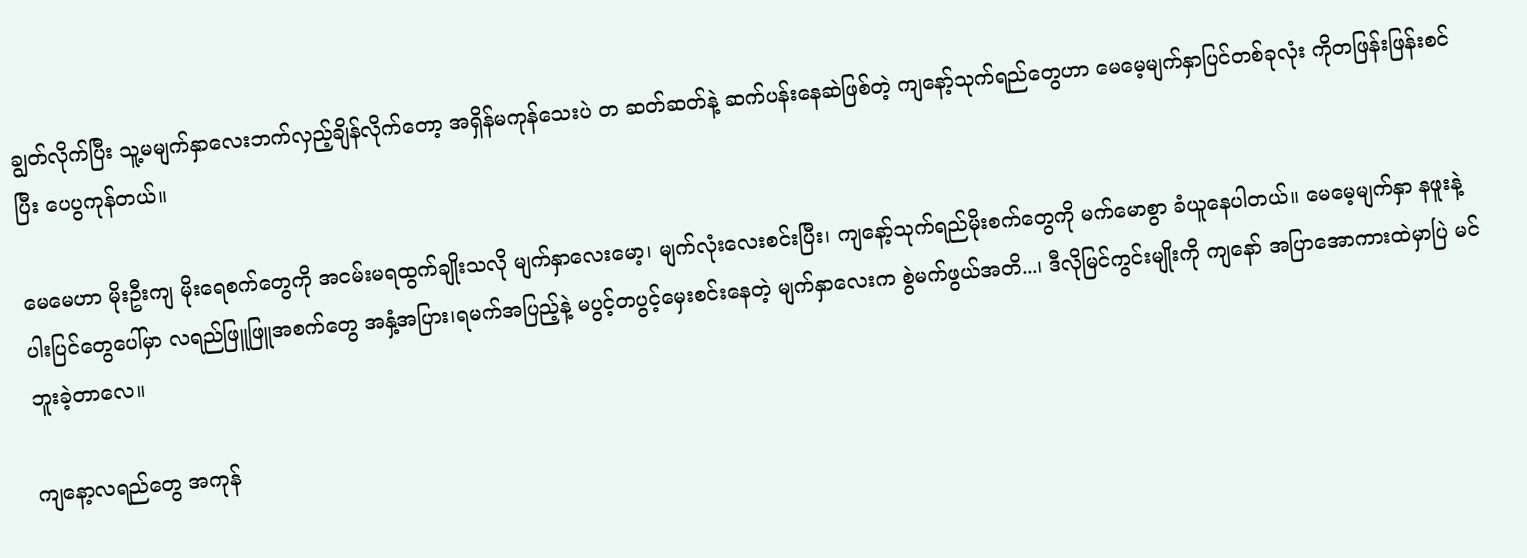ချွတ်လိုက်ပြီး သူ့မမျက်နှာလေးဘက်လှည့်ချိန်လိုက်တော့ အရှိန်မကုန်သေးပဲ တ ဆတ်ဆတ်နဲ့ ဆက်ပန်းနေဆဲဖြစ်တဲ့ ကျနော့်သုက်ရည်တွေဟာ မေမေ့မျက်နှာပြင်တစ်ခုလုံး ကိုတဖြန်းဖြန်းစင်ပြီး ပေပွကုန်တယ်။

မေမေဟာ မိုးဦးကျ မိုးရေစက်တွေကို အငမ်းမရထွက်ချိုးသလို မျက်နှာလေးမော့၊ မျက်လုံးလေးစင်းပြီး၊ ကျနော့်သုက်ရည်မိုးစက်တွေကို မက်မောစွာ ခံယူနေပါတယ်။ မေမေ့မျက်နှာ နဖူးနဲ့ပါးပြင်တွေပေါ်မှာ လရည်ဖြူဖြူအစက်တွေ အနှံ့အပြား၊ရမက်အပြည့်နဲ့ မပွင့်တပွင့်မှေးစင်းနေတဲ့ မျက်နှာလေးက စွဲမက်ဖွယ်အတိ...၊ ဒီလိုမြင်ကွင်းမျိုးကို ကျနော် အပြာအောကားထဲမှာပြဲ မင်ဘူးခဲ့တာလေ။

ကျနော့လရည်တွေ အကုန်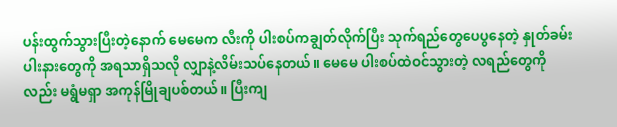ပန်းထွက်သွားပြီးတဲ့နောက် မေမေက လီးကို ပါးစပ်ကချွတ်လိုက်ပြီး သုက်ရည်တွေပေပွနေတဲ့ နှုတ်ခမ်းပါးနားတွေကို အရသာရှိသလို လျှာနဲ့လိမ်းသပ်နေတယ်။ မေမေ ပါးစပ်ထဲဝင်သွားတဲ့ လရည်တွေကိုလည်း မရွံမရှာ အကုန်မြိုချပစ်တယ်။ ပြီးကျ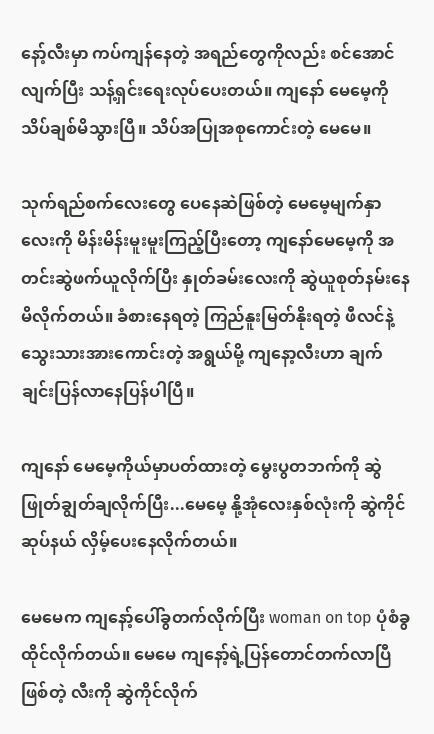နော့်လီးမှာ ကပ်ကျန်နေတဲ့ အရည်တွေကိုလည်း စင်အောင်လျက်ပြီး သန့်ရှင်းရေးလုပ်ပေးတယ်။ ကျနော် မေမေ့ကို သိပ်ချစ်မိသွားပြီ။ သိပ်အပြုအစုကောင်းတဲ့ မေမေ။

သုက်ရည်စက်လေးတွေ ပေနေဆဲဖြစ်တဲ့ မေမေ့မျက်နှာလေးကို မိန်းမိန်းမူးမူးကြည့်ပြီးတော့ ကျနော်မေမေ့ကို အတင်းဆွဲဖက်ယူလိုက်ပြီး နှုတ်ခမ်းလေးကို ဆွဲယူစုတ်နမ်းနေမိလိုက်တယ်။ ခံစားနေရတဲ့ ကြည်နူးမြတ်နိုးရတဲ့ ဖီလင်နဲ့ သွေးသားအားကောင်းတဲ့ အရွယ်မို့ ကျနော့လီးဟာ ချက်ချင်းပြန်လာနေပြန်ပါပြီ။

ကျနော် မေမေ့ကိုယ်မှာပတ်ထားတဲ့ မွေးပွတဘက်ကို ဆွဲဖြုတ်ချွတ်ချလိုက်ပြီး...မေမေ့ နို့အုံလေးနှစ်လုံးကို ဆွဲကိုင်ဆုပ်နယ် လှိမ့်ပေးနေလိုက်တယ်။

မေမေက ကျနော့်ပေါ်ခွတက်လိုက်ပြီး woman on top ပုံစံခွထိုင်လိုက်တယ်။ မေမေ ကျနော့်ရဲ့ပြန်တောင်တက်လာပြီ ဖြစ်တဲ့ လီးကို ဆွဲကိုင်လိုက်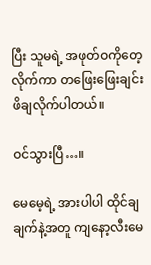ပြီး သူမရဲ့ အဖုတ်ဝကိုတေ့လိုက်ကာ တဖြေးဖြေးချင်းဖိချလိုက်ပါတယ်။

ဝင်သွားပြီ…။

မေမေ့ရဲ့ အားပါပါ ထိုင်ချချက်နဲ့အတူ ကျနော့လီးမေ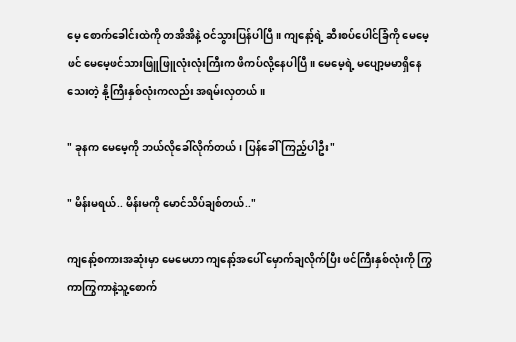မေ့ စောက်ခေါင်းထဲကို တအိအိနဲ့ ဝင်သွားပြန်ပါပြီ။ ကျနော့်ရဲ့ ဆီးစပ်ပေါင်ခြံကို မေမေ့ဖင် မေမေ့ဖင်သားဖြူဖြူလုံးလုံးကြီးက ဖိကပ်လို့နေပါပြီ။ မေမေ့ရဲ့ မပျော့မမာရှိနေသေးတဲ့ နို့ကြီးနှစ်လုံးကလည်း အရမ်းလှတယ်။

" ခုနက မေမေ့ကို ဘယ်လိုခေါ်လိုက်တယ်၊ ပြန်ခေါ်ကြည့်ပါဦး"

" မိန်းမရယ်.. မိန်းမကို မောင်သိပ်ချစ်တယ်.."

ကျနော့်စကားအဆုံးမှာ မေမေဟာ ကျနော့်အပေါ် မှောက်ချလိုက်ပြီး ဖင်ကြီးနှစ်လုံးကို ကြွကာကြွကာနဲ့သူ့စောက်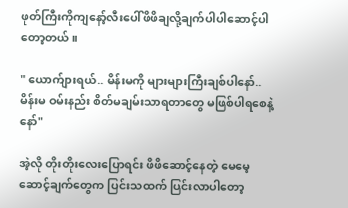ဖုတ်ကြီးကိုကျနော့်လီးပေါ်ဖိဖိချလို့ချက်ပါပါဆောင့်ပါတော့တယ်။

" ယောက်ျားရယ်.. မိန်းမကို များများကြီးချစ်ပါနော်..မိန်းမ ဝမ်းနည်း စိတ်မချမ်းသာရတာတွေ မဖြစ်ပါရစေနဲ့နော်"

အဲ့လို တိုးတိုးလေးပြောရင်း ဖိဖိဆောင့်နေတဲ့ မေမေ့ဆောင့်ချက်တွေက ပြင်းသထက် ပြင်းလာပါတော့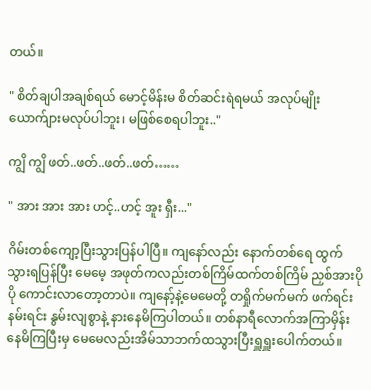တယ်။

" စိတ်ချပါအချစ်ရယ် မောင့်မိန်းမ စိတ်ဆင်းရဲရမယ် အလုပ်မျိုးယောက်ျားမလုပ်ပါဘူး၊ မဖြစ်စေရပါဘူး.."

ကျွိ ကျွိ ဖတ်..ဖတ်..ဖတ်..ဖတ်……

" အား အား အား ဟင့်..ဟင့် အူး ရှီး..."

ဂိမ်းတစ်ကျော့ပြီးသွားပြန်ပါပြီ။ ကျနော်လည်း နောက်တစ်ရေ ထွက်သွားရပြန်ပြီး မေမေ့ အဖုတ်ကလည်းတစ်ကြိမ်ထက်တစ်ကြိမ် ညှစ်အားပိုပို ကောင်းလာတော့တာပဲ။ ကျနော့်နဲ့မေမေတို့ တရှိုက်မက်မက် ဖက်ရင်းနမ်းရင်း နွမ်းလျစွာနဲ့ နားနေမိကြပါတယ်။ တစ်နာရီလောက်အကြာမှိန်းနေမိကြပြီးမှ မေမေလည်းအိမ်သာဘက်ထသွားပြီးရှူရှူးပေါက်တယ်။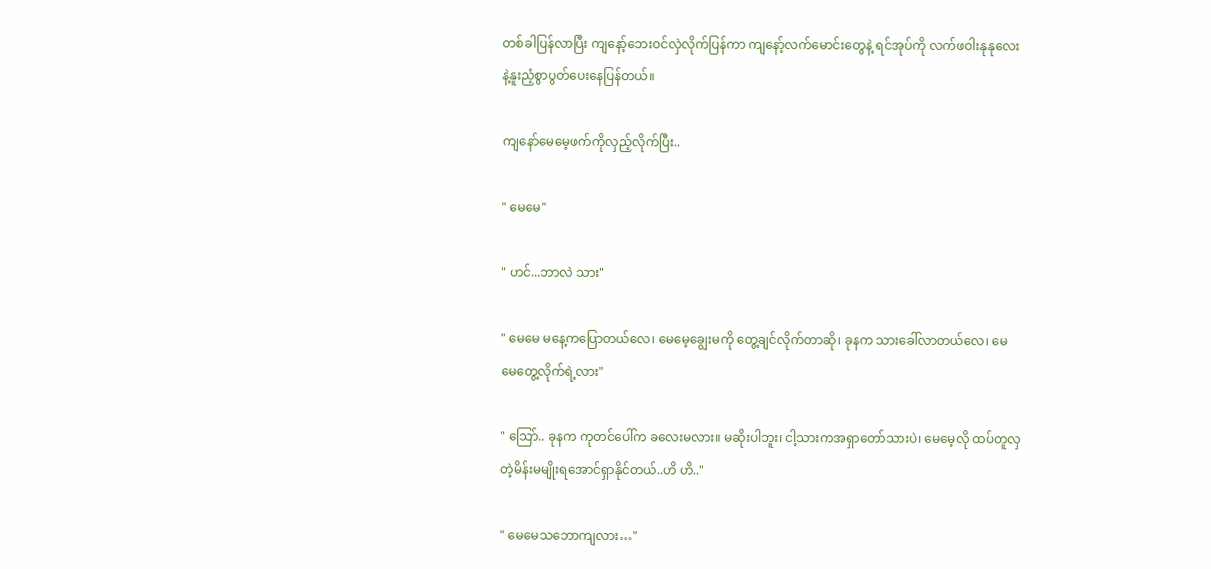တစ်ခါပြန်လာပြီး ကျနော့်ဘေးဝင်လှဲလိုက်ပြန်ကာ ကျနော့်လက်မောင်းတွေနဲ့ ရင်အုပ်ကို လက်ဖဝါးနုနုလေးနဲ့နူးညံ့စွာပွတ်ပေးနေပြန်တယ်။

ကျနော်မေမေ့ဖက်ကိုလှည့်လိုက်ပြီး..

" မေမေ"

" ဟင်...ဘာလဲ သား"

" မေမေ မနေ့ကပြောတယ်လေ၊ မေမေ့ချွေးမကို တွေ့ချင်လိုက်တာဆို၊ ခုနက သားခေါ်လာတယ်လေ၊ မေမေတွေ့လိုက်ရဲ့လား"

" သြော်.. ခုနက ကုတင်ပေါ်က ခလေးမလား။ မဆိုးပါဘူး၊ ငါ့သားကအရှာတော်သားပဲ၊ မေမေ့လို ထပ်တူလှတဲ့မိန်းမမျိုးရအောင်ရှာနိုင်တယ်..ဟိ ဟိ.."

" မေမေသဘောကျလား…"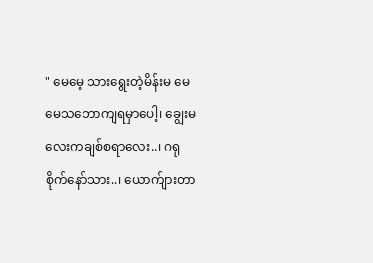" မေမေ့ သားရွေးတဲ့မိန်းမ မေမေသဘောကျရမှာပေါ့၊ ချွေးမလေးကချစ်စရာလေး..၊ ဂရုစိုက်နော်သား..၊ ယောက်ျားတာ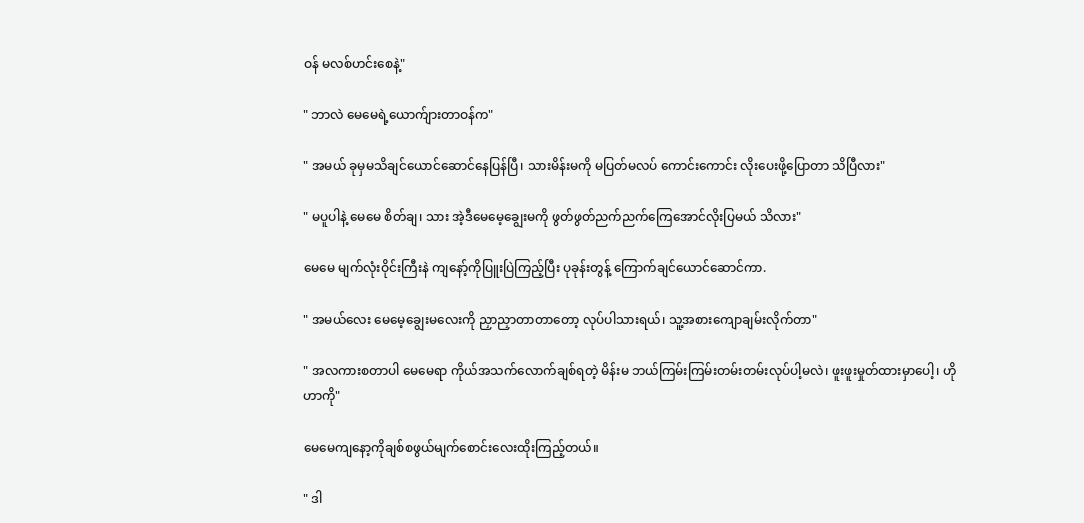ဝန် မလစ်ဟင်းစေနဲ့"

" ဘာလဲ မေမေရဲ့ယောက်ျားတာဝန်က"

" အမယ် ခုမှမသိချင်ယောင်ဆောင်နေပြန်ပြီ၊ သားမိန်းမကို မပြတ်မလပ် ကောင်းကောင်း လိုးပေးဖို့ပြောတာ သိပြီလား"

" မပူပါနဲ့ မေမေ စိတ်ချ၊ သား အဲ့ဒီမေမေ့ချွေးမကို ဖွတ်ဖွတ်ညက်ညက်ကြေအောင်လိုးပြမယ် သိလား"

မေမေ မျက်လုံးဝိုင်းကြီးနဲ ကျနော့်ကိုပြူးပြဲကြည့်ပြီး ပုခုန်းတွန့် ကြောက်ချင်ယောင်ဆောင်ကာ.

" အမယ်လေး မေမေ့ချွေးမလေးကို ညှာညှာတာတာတော့ လုပ်ပါသားရယ်၊ သူ့အစားကျောချမ်းလိုက်တာ"

" အလကားစတာပါ မေမေရာ ကိုယ်အသက်လောက်ချစ်ရတဲ့ မိန်းမ ဘယ်ကြမ်းကြမ်းတမ်းတမ်းလုပ်ပါ့မလဲ၊ ဖူးဖူးမှုတ်ထားမှာပေါ့၊ ဟိုဟာကို"

မေမေကျနော့ကိုချစ်စဖွယ်မျက်စောင်းလေးထိုးကြည့်တယ်။

" ဒါ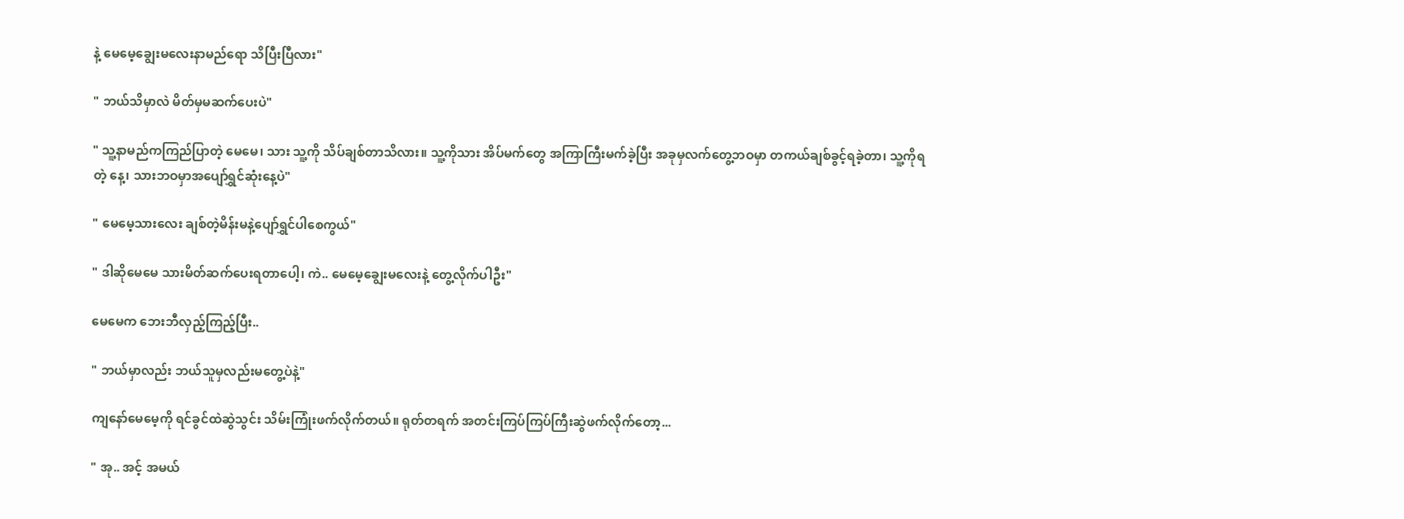နဲ့ မေမေ့ချွေးမလေးနာမည်ရော သိပြီးပြီလား"

" ဘယ်သိမှာလဲ မိတ်မှမဆက်ပေးပဲ"

" သူ့နာမည်ကကြည်ပြာတဲ့ မေမေ၊ သား သူ့ကို သိပ်ချစ်တာသိလား။ သူ့ကိုသား အိပ်မက်တွေ အကြာကြီးမက်ခဲ့ပြီး အခုမှလက်တွေ့ဘဝမှာ တကယ်ချစ်ခွင့်ရခဲ့တာ၊ သူ့ကိုရတဲ့ နေ့၊ သားဘဝမှာအပျော်ရွှင်ဆုံးနေ့ပဲ"

" မေမေ့သားလေး ချစ်တဲ့မိန်းမနဲ့ပျော်ရွှင်ပါစေကွယ်"

" ဒါဆိုမေမေ သားမိတ်ဆက်ပေးရတာပေါ့၊ ကဲ.. မေမေ့ချွေးမလေးနဲ့ တွေ့လိုက်ပါဦး"

မေမေက ဘေးဘီလှည့်ကြည့်ပြီး..

" ဘယ်မှာလည်း ဘယ်သူမှလည်းမတွေ့ပဲနဲ့"

ကျနော်မေမေ့ကို ရင်ခွင်ထဲဆွဲသွင်း သိမ်းကြုံးဖက်လိုက်တယ်။ ရုတ်တရက် အတင်းကြပ်ကြပ်ကြီးဆွဲဖက်လိုက်တော့...

" အု.. အင့် အမယ်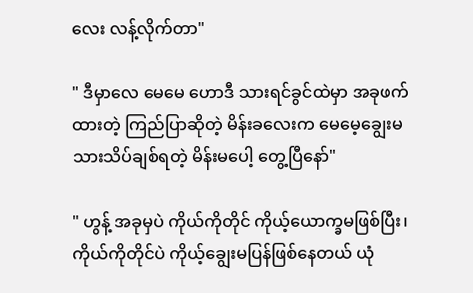လေး လန့်လိုက်တာ"

" ဒီမှာလေ မေမေ ဟောဒီ သားရင်ခွင်ထဲမှာ အခုဖက်ထားတဲ့ ကြည်ပြာဆိုတဲ့ မိန်းခလေးက မေမေ့ချွေးမ သားသိပ်ချစ်ရတဲ့ မိန်းမပေါ့ တွေ့ပြီနော်"

" ဟွန့် အခုမှပဲ ကိုယ်ကိုတိုင် ကိုယ့်ယောက္ခမဖြစ်ပြီး၊ ကိုယ်ကိုတိုင်ပဲ ကိုယ့်ချွေးမပြန်ဖြစ်နေတယ် ယုံ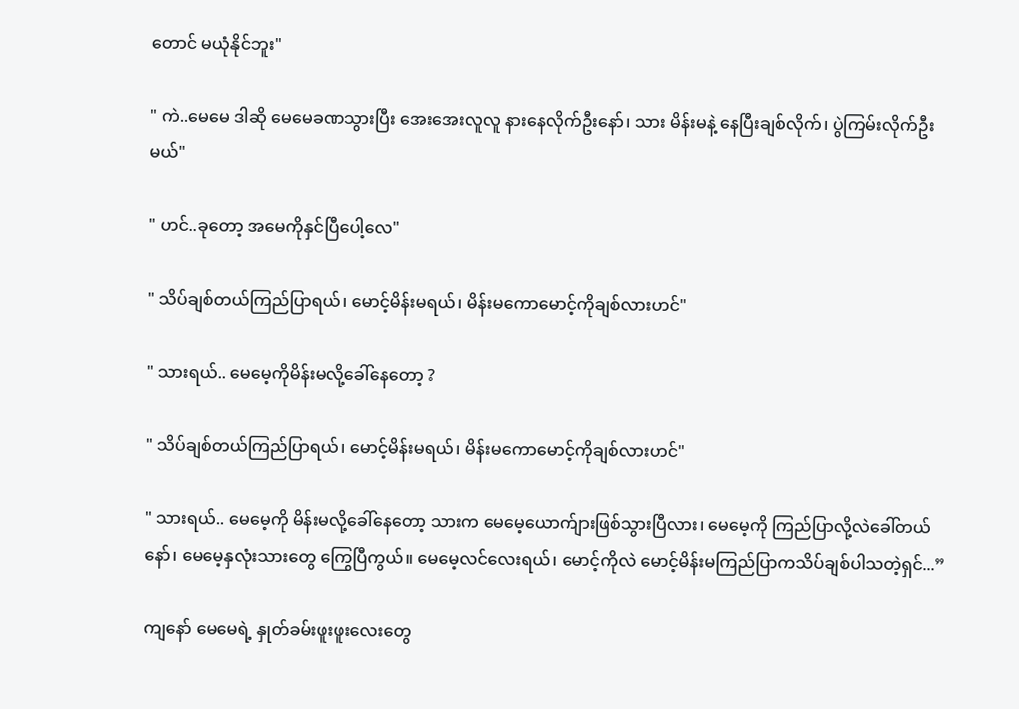တောင် မယုံနိုင်ဘူး"

" ကဲ..မေမေ ဒါဆို မေမေခဏသွားပြီး အေးအေးလူလူ နားနေလိုက်ဦးနော်၊ သား မိန်းမနဲ့ နေပြီးချစ်လိုက်၊ ပွဲကြမ်းလိုက်ဦးမယ်"

" ဟင်..ခုတော့ အမေကိုနှင်ပြီပေါ့လေ"

" သိပ်ချစ်တယ်ကြည်ပြာရယ်၊ မောင့်မိန်းမရယ်၊ မိန်းမကောမောင့်ကိုချစ်လားဟင်"

" သားရယ်.. မေမေ့ကိုမိန်းမလို့ခေါ်နေတော့ ?

" သိပ်ချစ်တယ်ကြည်ပြာရယ်၊ မောင့်မိန်းမရယ်၊ မိန်းမကောမောင့်ကိုချစ်လားဟင်"

" သားရယ်.. မေမေ့ကို မိန်းမလို့ခေါ်နေတော့ သားက မေမေ့ယောက်ျားဖြစ်သွားပြီလား၊ မေမေ့ကို ကြည်ပြာလို့လဲခေါ်တယ်နော်၊ မေမေ့နှလုံးသားတွေ ကြွေပြီကွယ်။ မေမေ့လင်လေးရယ်၊ မောင့်ကိုလဲ မောင့်မိန်းမကြည်ပြာကသိပ်ချစ်ပါသတဲ့ရှင်...”

ကျနော် မေမေရဲ့ နှုတ်ခမ်းဖူးဖူးလေးတွေ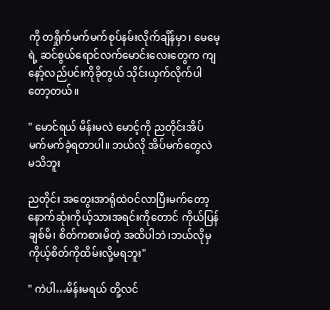ကို တရှိုက်မက်မက်စုပ်နမ်းလိုက်ချိန်မှာ၊ မေမေ့ရဲ့ ဆင်စွယ်ရောင်လက်မောင်းလေးတွေက ကျနော့်လည်ပင်းကိုခိုတွယ် သိုင်းယှက်လိုက်ပါတော့တယ်။

" မောင်ရယ် မိန်းမလဲ မောင့်ကို ညတိုင်းအိပ်မက်မက်ခဲ့ရတာပါ။ ဘယ်လို အိပ်မက်တွေလဲ မသိဘူး

ညတိုင်း အတွေးအာရုံထဲဝင်လာပြီးမက်တော့ နောက်ဆုံးကိုယ့်သားအရင်းကိုတောင် ကိုယ်ပြန်ချစ်မိ၊ စိတ်ကစားမိတဲ့ အထိပါဘဲ၊ဘယ်လိုမှ ကိုယ့်စိတ်ကိုထိမ်းလို့မရဘူး"

" ကဲပါ…မိန်းမရယ် တို့လင်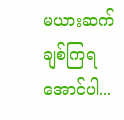မယားဆက်ချစ်ကြရအောင်ပါ...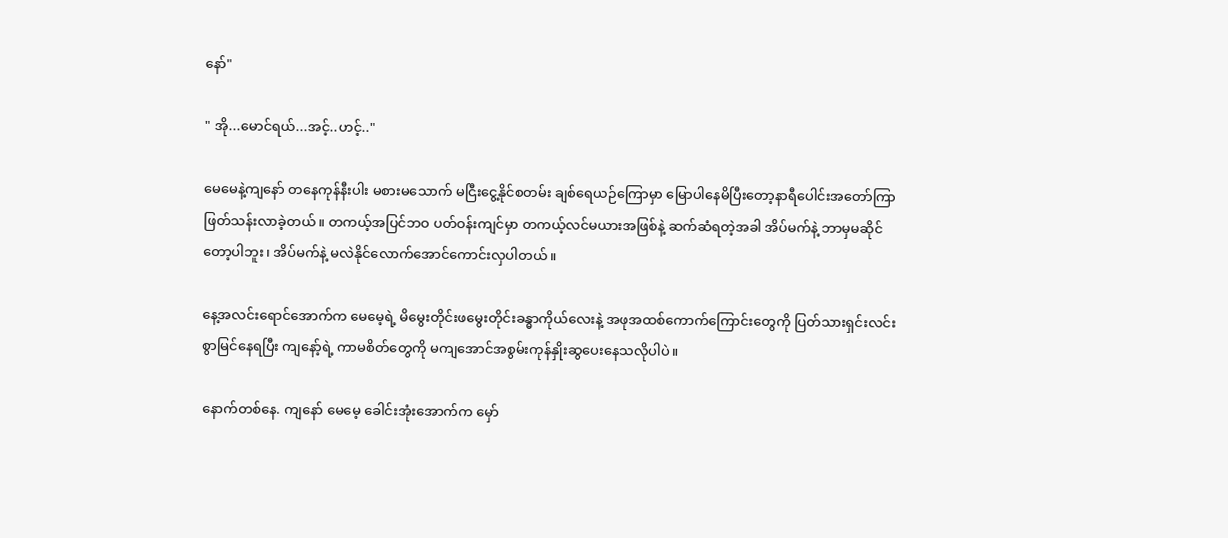နော်"

" အို...မောင်ရယ်...အင့်..ဟင့်.."

မေမေနဲ့ကျနော် တနေကုန်နီးပါး မစားမသောက် မငြီးငွေ့နိုင်စတမ်း ချစ်ရေယဉ်ကြောမှာ မြောပါနေမိပြီးတော့နာရီပေါင်းအတော်ကြာ ဖြတ်သန်းလာခဲ့တယ်။ တကယ့်အပြင်ဘဝ ပတ်ဝန်းကျင်မှာ တကယ့်လင်မယားအဖြစ်နဲ့ ဆက်ဆံရတဲ့အခါ အိပ်မက်နဲ့ ဘာမှမဆိုင်တော့ပါဘူး၊ အိပ်မက်နဲ့ မလဲနိုင်လောက်အောင်ကောင်းလှပါတယ်။

နေ့အလင်းရောင်အောက်က မေမေ့ရဲ့ မိမွေးတိုင်းဖမွေးတိုင်းခန္ဓာကိုယ်လေးနဲ့ အဖုအထစ်ကောက်ကြောင်းတွေကို ပြတ်သားရှင်းလင်းစွာမြင်နေရပြီး ကျနော့်ရဲ့ ကာမစိတ်တွေကို မကျအောင်အစွမ်းကုန်နှိုးဆွပေးနေသလိုပါပဲ။

နောက်တစ်နေ. ကျနော် မေမေ့ ခေါင်းအုံးအောက်က မှော်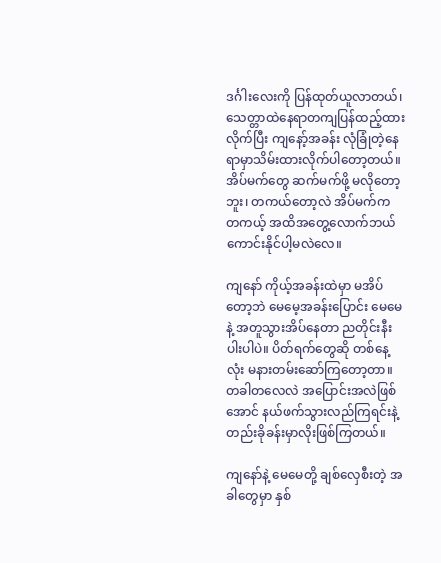ဒင်္ဂါးလေးကို ပြန်ထုတ်ယူလာတယ်၊ သေတ္တာထဲနေရာတကျပြန်ထည့်ထားလိုက်ပြီး ကျနော့်အခန်း လုံခြုံတဲ့နေရာမှာသိမ်းထားလိုက်ပါတော့တယ်။ အိပ်မက်တွေ ဆက်မက်ဖို့ မလိုတော့ဘူး၊ တကယ်တော့လဲ အိပ်မက်က တကယ့် အထိအတွေ့လောက်ဘယ်ကောင်းနိုင်ပါ့မလဲလေ။

ကျနော် ကိုယ့်အခန်းထဲမှာ မအိပ်တော့ဘဲ မေမေ့အခန်းပြောင်း မေမေနဲ့ အတူသွားအိပ်နေတာ ညတိုင်းနီးပါးပါပဲ။ ပိတ်ရက်တွေဆို တစ်နေ့လုံး မနားတမ်းဆော်ကြတော့တာ။ တခါတလေလဲ အပြောင်းအလဲဖြစ်အောင် နယ်ဖက်သွားလည်ကြရင်းနဲ့ တည်းခိုခန်းမှာလိုးဖြစ်ကြတယ်။

ကျနော်နဲ့ မေမေတို့ ချစ်လှေစီးတဲ့ အခါတွေမှာ နှစ်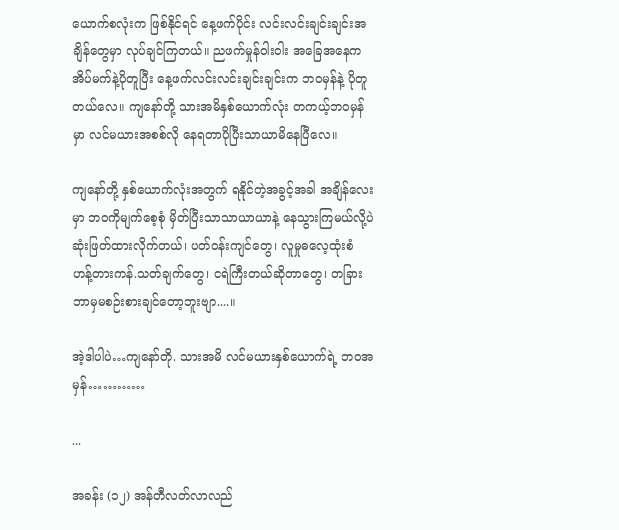ယောက်စလုံးက ဖြစ်နိုင်ရင် နေ့ဖက်ပိုင်း လင်းလင်းချင်းချင်းအချိန်တွေမှာ လုပ်ချင်ကြတယ်။ ညဖက်မှုန်ဝါးဝါး အခြေအနေက အိပ်မက်နဲ့ပိုတူပြီး နေ့ဖက်လင်းလင်းချင်းချင်းက ဘဝမှန်နဲ့ ပိုတူတယ်လေ။ ကျနော်တို့ သားအမိနှစ်ယောက်လုံး တကယ့်ဘဝမှန်မှာ လင်မယားအစစ်လို နေရတာပိုပြီးသာယာမိနေပြီလေ။

ကျနော်တို့ နှစ်ယောက်လုံးအတွက် ရနိုင်တဲ့အခွင့်အခါ အချိန်လေးမှာ ဘဝကိုမျက်စေ့စုံ မှိတ်ပြီးသာသာယာယာနဲ့ နေသွားကြမယ်လို့ပဲ ဆုံးဖြတ်ထားလိုက်တယ်၊ ပတ်ဝန်းကျင်တွေ၊ လူမှုဓလေ့ထုံးစံ ဟန့်တားကန်.သတ်ချက်တွေ၊ ငရဲကြီးတယ်ဆိုတာတွေ၊ တခြားဘာမှမစဉ်းစားချင်တော့ဘူးဗျာ....။

အဲ့ဒါပါပဲ…ကျနော်တို. သားအမိ လင်မယားနှစ်ယောက်ရဲ့ ဘဝအမှန်…………

...

အခန်း (၁၂) အန်တီလတ်လာလည်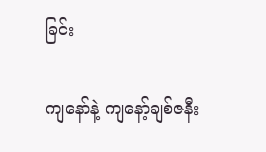ခြင်း

ကျနော်နဲ့ ကျနော့်ချစ်ဇနီး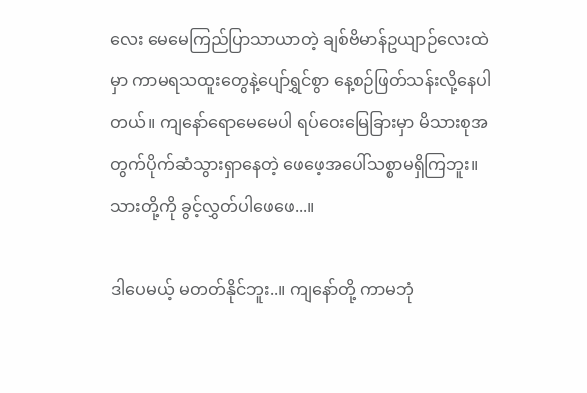လေး မေမေကြည်ပြာသာယာတဲ့ ချစ်ဗိမာန်ဥယျာဉ်လေးထဲမှာ ကာမရသထူးတွေနဲ့ပျော်ရွှင်စွာ နေ့စဉ်ဖြတ်သန်းလို့နေပါတယ်။ ကျနော်ရောမေမေပါ ရပ်ဝေးမြေခြားမှာ မိသားစုအတွက်ပိုက်ဆံသွားရှာနေတဲ့ ဖေဖေ့အပေါ်သစ္စာမရှိကြဘူး။ သားတို့ကို ခွင့်လွှတ်ပါဖေဖေ...။

ဒါပေမယ့် မတတ်နိုင်ဘူး..။ ကျနော်တို့ ကာမဘုံ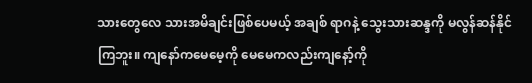သားတွေလေ သားအမိချင်းဖြစ်ပေမယ့် အချစ် ရာဂနဲ့ သွေးသားဆန္ဒကို မလွန်ဆန်နိုင်ကြဘူး။ ကျနော်ကမေမေ့ကို မေမေကလည်းကျနော့်ကို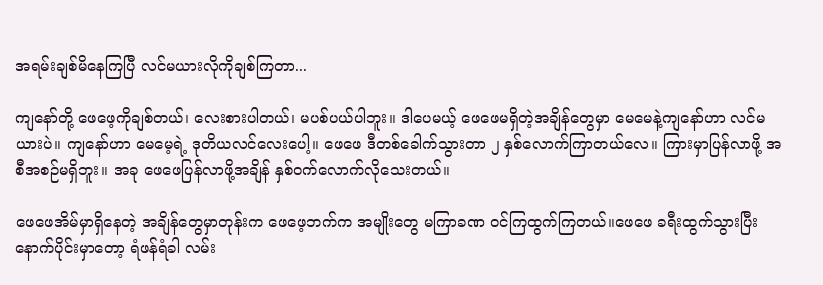အရမ်းချစ်မိနေကြပြီ လင်မယားလိုကိုချစ်ကြတာ...

ကျနော်တို့ ဖေဖေ့ကိုချစ်တယ်၊ လေးစားပါတယ်၊ မပစ်ပယ်ပါဘူး။ ဒါပေမယ့် ဖေဖေမရှိတဲ့အချိန်တွေမှာ မေမေနဲ့ကျနော်ဟာ လင်မယားပဲ။ ကျနော်ဟာ မေမေ့ရဲ့ ဒုတိယလင်လေးပေါ့။ ဖေဖေ ဒီတစ်ခေါက်သွားတာ ၂ နှစ်လောက်ကြာတယ်လေ။ ကြားမှာပြန်လာဖို့ အစီအစဉ်မရှိဘူး။ အခု ဖေဖေပြန်လာဖို့အချိန် နှစ်ဝက်လောက်လိုသေးတယ်။

ဖေဖေအိမ်မှာရှိနေတဲ့ အချိန်တွေမှာတုန်းက ဖေဖေ့ဘက်က အမျိုးတွေ မကြာခဏ ဝင်ကြထွက်ကြတယ်။ဖေဖေ ခရီးထွက်သွားပြီးနောက်ပိုင်းမှာတော့ ရံဖန်ရံခါ လမ်း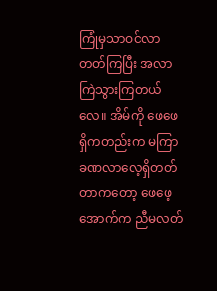ကြုံမှသာဝင်လာတတ်ကြပြီး အလာကြဲသွားကြတယ်လေ။ အိမ်ကို ဖေဖေရှိကတည်းက မကြာခဏလာလေ့ရှိတတ်တာကတော့ ဖေဖေ့အောက်က ညီမလတ်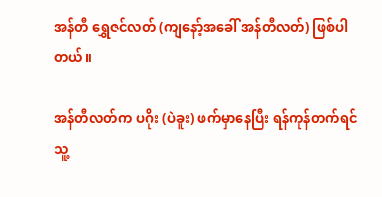အန်တီ ရွှေဇင်လတ် (ကျနော့်အခေါ် အန်တီလတ်) ဖြစ်ပါတယ်။

အန်တီလတ်က ပဂိုး (ပဲခူး) ဖက်မှာနေပြီး ရန်ကုန်တက်ရင် သူ့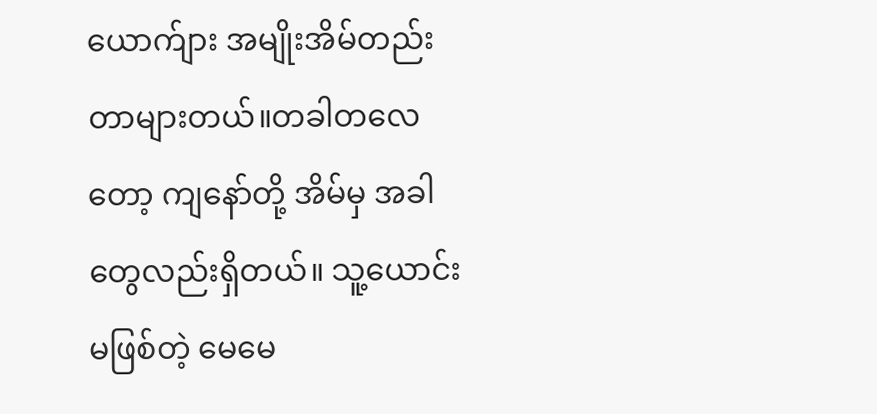ယောက်ျား အမျိုးအိမ်တည်းတာများတယ်။တခါတလေတော့ ကျနော်တို့ အိမ်မှ အခါတွေလည်းရှိတယ်။ သူ့ယောင်းမဖြစ်တဲ့ မေမေ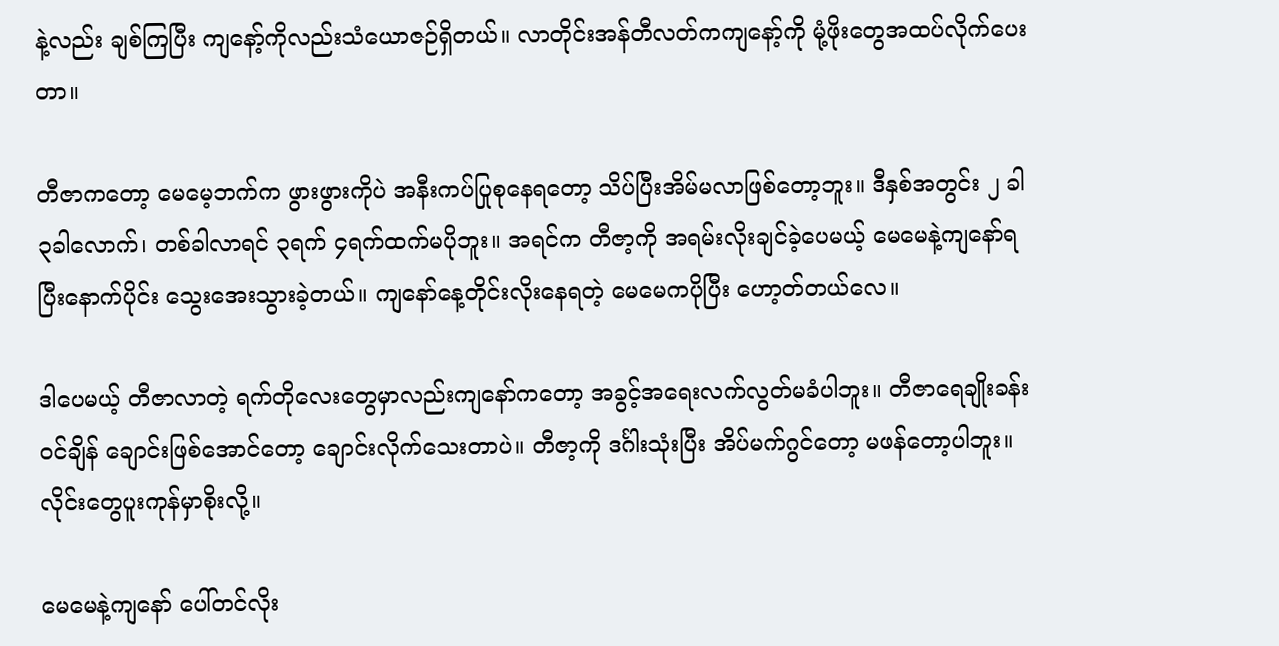နဲ့လည်း ချစ်ကြပြီး ကျနော့်ကိုလည်းသံယောဇဉ်ရှိတယ်။ လာတိုင်းအန်တီလတ်ကကျနော့်ကို မုံ့ဖိုးတွေအထပ်လိုက်ပေးတာ။

တီဇာကတော့ မေမေ့ဘက်က ဖွားဖွားကိုပဲ အနီးကပ်ပြုစုနေရတော့ သိပ်ပြီးအိမ်မလာဖြစ်တော့ဘူး။ ဒီနှစ်အတွင်း ၂ ခါ ၃ခါလောက်၊ တစ်ခါလာရင် ၃ရက် ၄ရက်ထက်မပိုဘူး။ အရင်က တီဇာ့ကို အရမ်းလိုးချင်ခဲ့ပေမယ့် မေမေနဲ့ကျနော်ရပြီးနောက်ပိုင်း သွေးအေးသွားခဲ့တယ်။ ကျနော်နေ့တိုင်းလိုးနေရတဲ့ မေမေကပိုပြီး ဟော့တ်တယ်လေ။

ဒါပေမယ့် တီဇာလာတဲ့ ရက်တိုလေးတွေမှာလည်းကျနော်ကတော့ အခွင့်အရေးလက်လွတ်မခံပါဘူး။ တီဇာရေချိုးခန်းဝင်ချိန် ချောင်းဖြစ်အောင်တော့ ချောင်းလိုက်သေးတာပဲ။ တီဇာ့ကို ဒင်္ဂါးသုံးပြီး အိပ်မက်ဂွင်တော့ မဖန်တော့ပါဘူး။ လိုင်းတွေပူးကုန်မှာစိုးလို့။

မေမေနဲ့ကျနော် ပေါ်တင်လိုး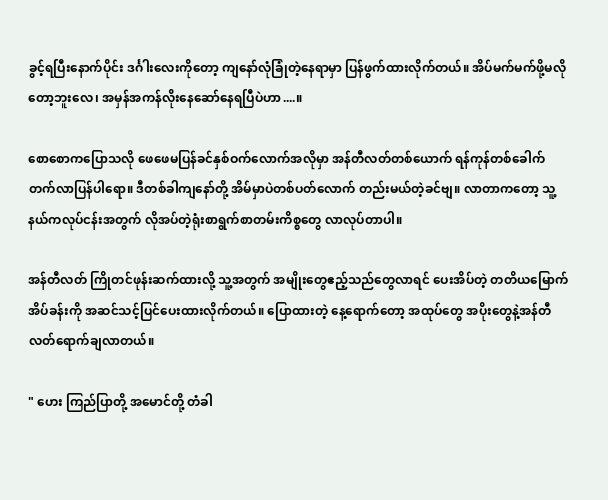ခွင့်ရပြီးနောက်ပိုင်း ဒင်္ဂါးလေးကိုတော့ ကျနော်လုံခြုံတဲ့နေရာမှာ ပြန်ဖွက်ထားလိုက်တယ်။ အိပ်မက်မက်ဖို့မလိုတော့ဘူးလေ၊ အမှန်အကန်လိုးနေဆော်နေရပြီပဲဟာ....။

စောစောကပြောသလို ဖေဖေမပြန်ခင်နှစ်ဝက်လောက်အလိုမှာ အန်တီလတ်တစ်ယောက် ရန်ကုန်တစ်ခေါက်တက်လာပြန်ပါရော။ ဒီတစ်ခါကျနော်တို့ အိမ်မှာပဲတစ်ပတ်လောက် တည်းမယ်တဲ့ခင်ဗျ။ လာတာကတော့ သူ့နယ်ကလုပ်ငန်းအတွက် လိုအပ်တဲ့ရုံးစာရွက်စာတမ်းကိစ္စတွေ လာလုပ်တာပါ။

အန်တီလတ် ကြိုတင်ဖုန်းဆက်ထားလို့ သူ့အတွက် အမျိုးတွေဧည့်သည်တွေလာရင် ပေးအိပ်တဲ့ တတိယမြောက်အိပ်ခန်းကို အဆင်သင့်ပြင်ပေးထားလိုက်တယ်။ ပြောထားတဲ့ နေ့ရောက်တော့ အထုပ်တွေ အပိုးတွေနဲ့အန်တီလတ်ရောက်ချလာတယ်။

" ဟေး ကြည်ပြာတို့ အမောင်တို့ တံခါ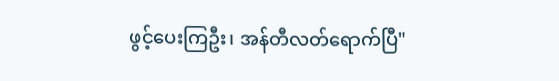ဖွင့်ပေးကြဦး၊ အန်တီလတ်ရောက်ပြီ"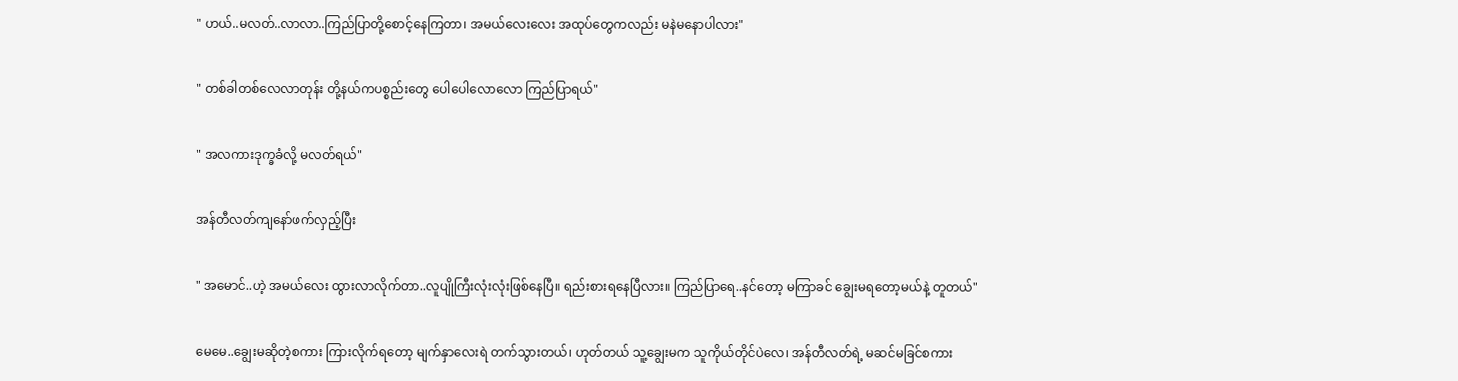" ဟယ်..မလတ်..လာလာ..ကြည်ပြာတို့စောင့်နေကြတာ၊ အမယ်လေးလေး အထုပ်တွေကလည်း မနဲမနောပါလား"

" တစ်ခါတစ်လေလာတုန်း တို့နယ်ကပစ္စည်းတွေ ပေါပေါလောလော ကြည်ပြာရယ်"

" အလကားဒုက္ခခံလို့ မလတ်ရယ်"

အန်တီလတ်ကျနော်ဖက်လှည့်ပြီး

" အမောင်..ဟဲ့ အမယ်လေး ထွားလာလိုက်တာ..လူပျိုကြီးလုံးလုံးဖြစ်နေပြီ။ ရည်းစားရနေပြီလား။ ကြည်ပြာရေ..နင်တော့ မကြာခင် ချွေးမရတော့မယ်နဲ့ တူတယ်"

မေမေ..ချွေးမဆိုတဲ့စကား ကြားလိုက်ရတော့ မျက်နှာလေးရဲ တက်သွားတယ်၊ ဟုတ်တယ် သူ့ချွေးမက သူကိုယ်တိုင်ပဲလေ၊ အန်တီလတ်ရဲ့ မဆင်မခြင်စကား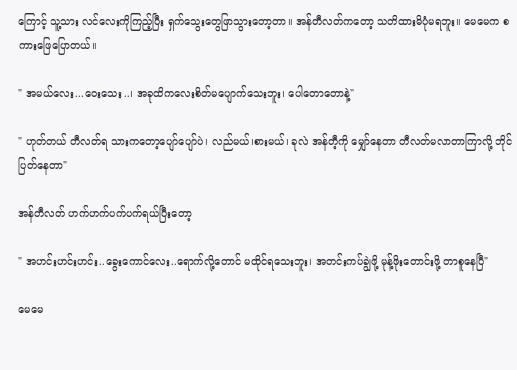ကြောင့် သူ့သား လင်လေးကိုကြည့်ပြီး ရှက်သွေးတွေဖြာသွားတော့တာ။ အန်တီလတ်ကတော့ သတိထားမိပုံမရဘူး။ မေမေက စကားဖြေပြောတယ်။

" အမယ်လေး...ဝေးသေး..၊ အခုထိကလေးစိတ်မပျောက်သေးဘူး၊ ပေါတောတောနဲ့"

" ဟုတ်တယ် တီလတ်ရ သားကတော့ပျော်ပျော်ပဲ၊ လည်မယ်၊စားမယ်၊ ခုလဲ အန်တီ့ကို မျှော်နေတာ တီလတ်မလာတာကြာလို့ ဘိုင်ပြတ်နေတာ"

အန်တီလတ် ဟက်ဟက်ပက်ပက်ရယ်ပြီးတော့

" အဟင်းဟင်းဟင်း..ခွေးကောင်လေး..ရောက်လို့တောင် မထိုင်ရသေးဘူး၊ အတင်းကပ်ချွဲဖို့ မုန့်ဖိုးတောင်းဖို့ တာစူနေပြီ"

မေမေ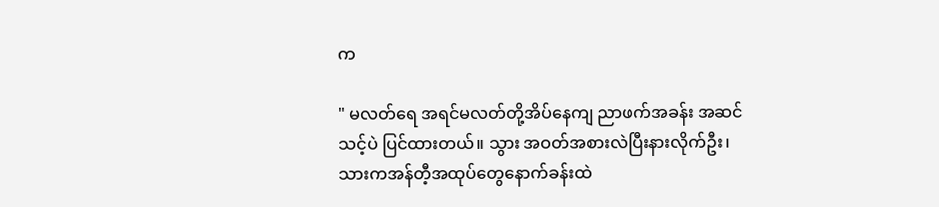က

" မလတ်ရေ အရင်မလတ်တို့အိပ်နေကျ ညာဖက်အခန်း အဆင်သင့်ပဲ ပြင်ထားတယ်။ သွား အဝတ်အစားလဲပြီးနားလိုက်ဦး၊ သားကအန်တီ့အထုပ်တွေနောက်ခန်းထဲ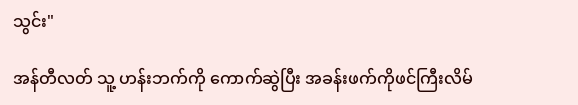သွင်း"

အန်တီလတ် သူ့ ဟန်းဘက်ကို ကောက်ဆွဲပြီး အခန်းဖက်ကိုဖင်ကြီးလိမ်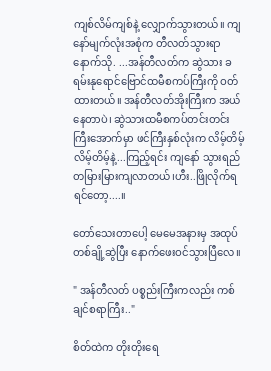ကျစ်လိမ်ကျစ်နဲ့ လျှောက်သွားတယ်။ ကျနော်မျက်လုံးအစုံက တီလတ်သွားရာနောက်သို. ...အန်တီလတ်က ဆွဲသား ခရမ်းနုရောင်ဗြောင်ထမီစကပ်ကြီးကို ဝတ်ထားတယ်။ အန်တီလတ်အိုးကြီးက အယ်နေတာပဲ၊ ဆွဲသားထမီစကပ်တင်းတင်းကြီးအောက်မှာ ဖင်ကြီးနှစ်လုံးက လိမ့်တိမ့်လိမ့်တိမ့်နဲ့...ကြည့်ရင်း ကျနော် သွားရည်တမြားမြားကျလာတယ်၊ဟီး..ဖြိုလိုက်ရရင်တော့....။

တော်သေးတာပေါ့ မေမေအနားမှ အထုပ်တစ်ချို့ဆွဲပြီး နောက်ဖေးဝင်သွားပြီလေ။

" အန်တီလတ် ပစ္စည်းကြီးကလည်း ကစ်ချင်စရာကြီး.."

စိတ်ထဲက တိုးတိုးရေ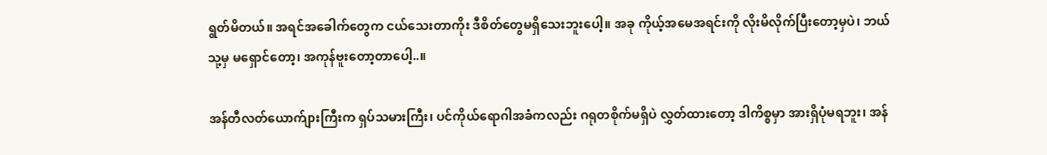ရွတ်မိတယ်။ အရင်အခေါက်တွေက ငယ်သေးတာကိုး ဒီစိတ်တွေမရှိသေးဘူးပေါ့။ အခု ကိုယ့်အမေအရင်းကို လိုးမိလိုက်ပြီးတော့မှပဲ၊ ဘယ်သု့မှ မရှောင်တော့၊ အကုန်ဗူးတော့တာပေါ့..။

အန်တီလတ်ယောက်ျားကြီးက ရှပ်သမားကြီး၊ ပင်ကိုယ်ရောဂါအခံကလည်း ဂရုတစိုက်မရှိပဲ လွှတ်ထားတော့ ဒါကိစ္စမှာ အားရှိပုံမရဘူး၊ အန်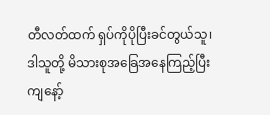တီလတ်ထက် ရှပ်ကိုပိုပြီးခင်တွယ်သူ၊ ဒါသူတို့ မိသားစုအခြေအနေကြည့်ပြီး ကျနော့်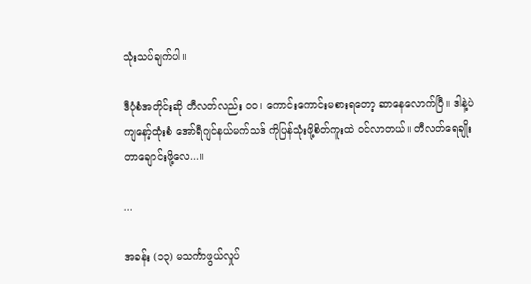သုံးသပ်ချက်ပါ။

ဒီပုံစံအတိုင်းဆို တီလတ်လည်း ၀၀၊ ကောင်းကောင်းမစားရတော့ ဆာနေလောက်ပြီ။ ဒါနဲ့ပဲ ကျနော့်ထုံးစံ အော်ရီဂျင်နယ်မက်သဒ် ကိုပြန်သုံးဖို့စိတ်ကူးထဲ ဝင်လာတယ်။ တီလတ်ရေချိုးတာချောင်းဖို့လေ...။

...

အခန်း (၁၃) မသင်္ကာဖွယ်လှုပ်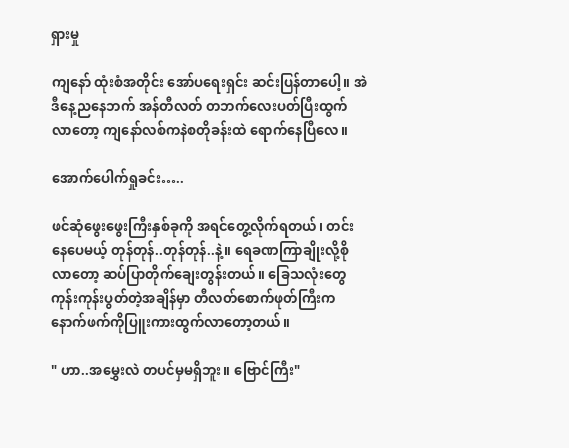ရှားမှု

ကျနော် ထုံးစံအတိုင်း အော်ပရေးရှင်း ဆင်းပြန်တာပေါ့။ အဲဒီနေ့ညနေဘက် အန်တီလတ် တဘက်လေးပတ်ပြီးထွက်လာတော့ ကျနော်လစ်ကနဲစတိုခန်းထဲ ရောက်နေပြီလေ။

အောက်ပေါက်ရှုခင်း…..

ဖင်ဆုံဖွေးဖွေးကြီးနှစ်ခုကို အရင်တွေ့လိုက်ရတယ်၊ တင်းနေပေမယ့် တုန်တုန်..တုန်တုန်..နဲ့။ ရေခဏကြာချိုးလို့စိုလာတော့ ဆပ်ပြာတိုက်ချေးတွန်းတယ်။ ခြေသလုံးတွေ ကုန်းကုန်းပွတ်တဲ့အချိန်မှာ တီလတ်စောက်ဖုတ်ကြီးကနောက်ဖက်ကိုပြူးကားထွက်လာတော့တယ်။

" ဟာ..အမွှေးလဲ တပင်မှမရှိဘူး။ ဗြောင်ကြီး"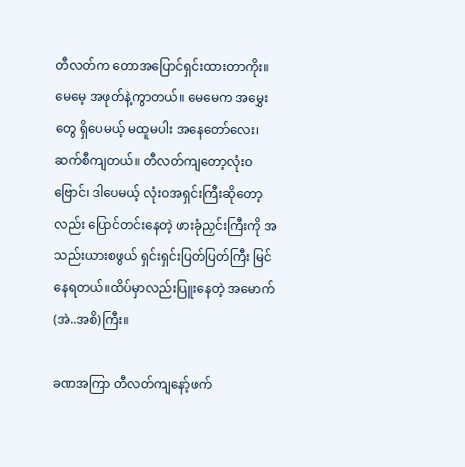တီလတ်က တောအပြောင်ရှင်းထားတာကိုး။ မေမေ့ အဖုတ်နဲ့ကွာတယ်။ မေမေက အမွှေးတွေ ရှိပေမယ့် မထူမပါး အနေတော်လေး၊ ဆက်စီကျတယ်။ တီလတ်ကျတော့လုံးဝဗြောင်၊ ဒါပေမယ့် လုံးဝအရှင်းကြီးဆိုတော့လည်း ပြောင်တင်းနေတဲ့ ဖားခုံညှင်းကြီးကို အသည်းယားစဖွယ် ရှင်းရှင်းပြတ်ပြတ်ကြီး မြင်နေရတယ်။ထိပ်မှာလည်းပြူးနေတဲ့ အမောက် (အဲ..အစိ)ကြီး။

ခဏအကြာ တီလတ်ကျနော့်ဖက်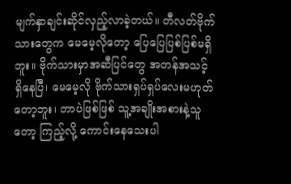မျက်နှာချင်းဆိုင်လှည့်လာခဲ့တယ်။ တီလတ်ဗိုက်သားတွေက မေမေ့လိုတော့ ပြေပြေပြစ်ပြစ်မရှိဘူး။ ဗိုက်သားမှာအဆီပြင်တွေ အတန်အသင့် ရှိနေပြီ၊ မေမေ့လို ဗိုက်သားရှပ်ရှပ်လေးမဟုတ်တော့ဘူး၊ ဘာပဲဖြစ်ဖြစ် သူ့အချိုးအစားနဲ့သူတော့ ကြည့်လို့ ကောင်းနေသေးပါ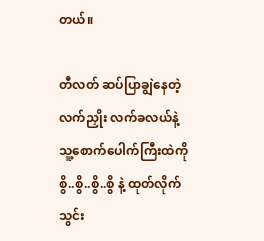တယ်။

တီလတ် ဆပ်ပြာချွဲနေတဲ့လက်ညှိုး လက်ခလယ်နဲ့ သူ့စောက်ပေါက်ကြီးထဲကို စွိ..စွိ..စွိ..စွိ နဲ့ ထုတ်လိုက်သွင်း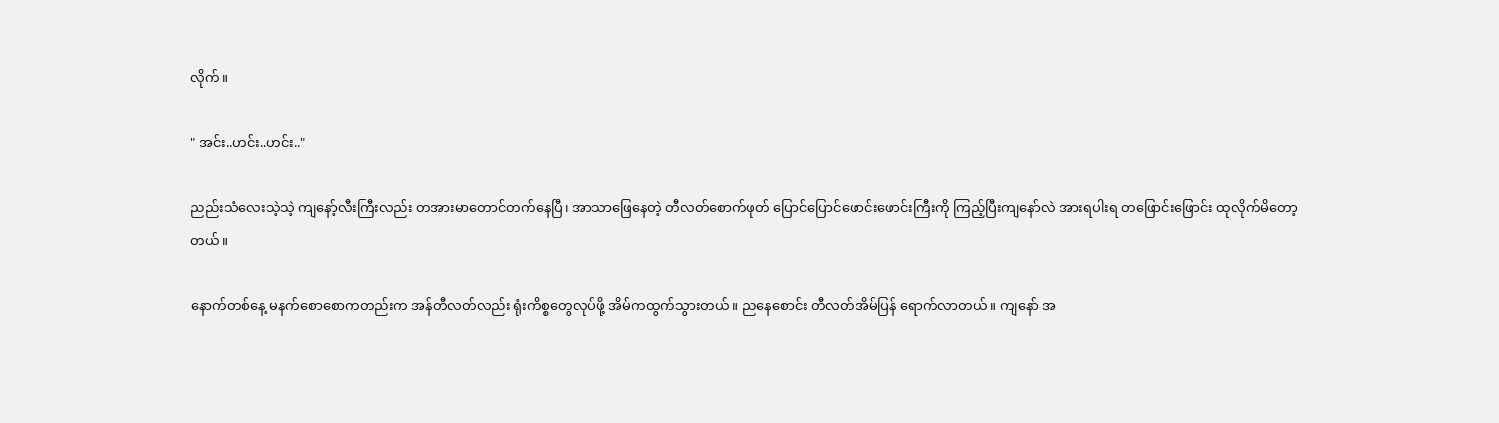လိုက်။

" အင်း..ဟင်း..ဟင်း.."

ညည်းသံလေးသဲ့သဲ့ ကျနော့်လီးကြီးလည်း တအားမာတောင်တက်နေပြီ၊ အာသာဖြေနေတဲ့ တီလတ်စောက်ဖုတ် ပြောင်ပြောင်ဖောင်းဖောင်းကြီးကို ကြည့်ပြီးကျနော်လဲ အားရပါးရ တဖြောင်းဖြောင်း ထုလိုက်မိတော့တယ်။

နောက်တစ်နေ့ မနက်စောစောကတည်းက အန်တီလတ်လည်း ရုံးကိစ္စတွေလုပ်ဖို့ အိမ်ကထွက်သွားတယ်။ ညနေစောင်း တီလတ်အိမ်ပြန် ရောက်လာတယ်။ ကျနော် အ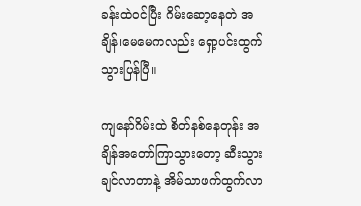ခန်းထဲဝင်ပြီး ဂိမ်းဆော့နေတဲ အချိန်၊မေမေကလည်း ရှော့ပင်းထွက်သွားပြန်ပြီ။

ကျနော်ဂိမ်းထဲ စိတ်နစ်နေတုန်း အချိန်အတော်ကြာသွားတော့ ဆီးသွားချင်လာတာနဲ့ အိမ်သာဖက်ထွက်လာ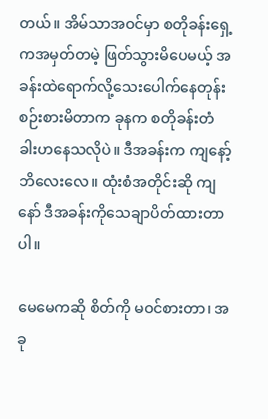တယ်။ အိမ်သာအဝင်မှာ စတိုခန်းရှေ့ကအမှတ်တမဲ့ ဖြတ်သွားမိပေမယ့် အခန်းထဲရောက်လို့သေးပေါက်နေတုန်း စဉ်းစားမိတာက ခုနက စတိုခန်းတံခါးဟနေသလိုပဲ။ ဒီအခန်းက ကျနော့်ဘိလေးလေ။ ထုံးစံအတိုင်းဆို ကျနော် ဒီအခန်းကိုသေချာပိတ်ထားတာပါ။

မေမေကဆို စိတ်ကို မဝင်စားတာ၊ အခု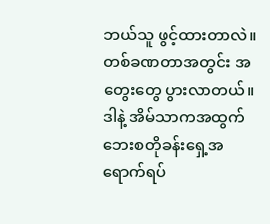ဘယ်သူ ဖွင့်ထားတာလဲ။ တစ်ခဏတာအတွင်း အတွေးတွေ ပွားလာတယ်။ ဒါနဲ့ အိမ်သာကအထွက် ဘေးစတိုခန်းရှေ့အရောက်ရပ်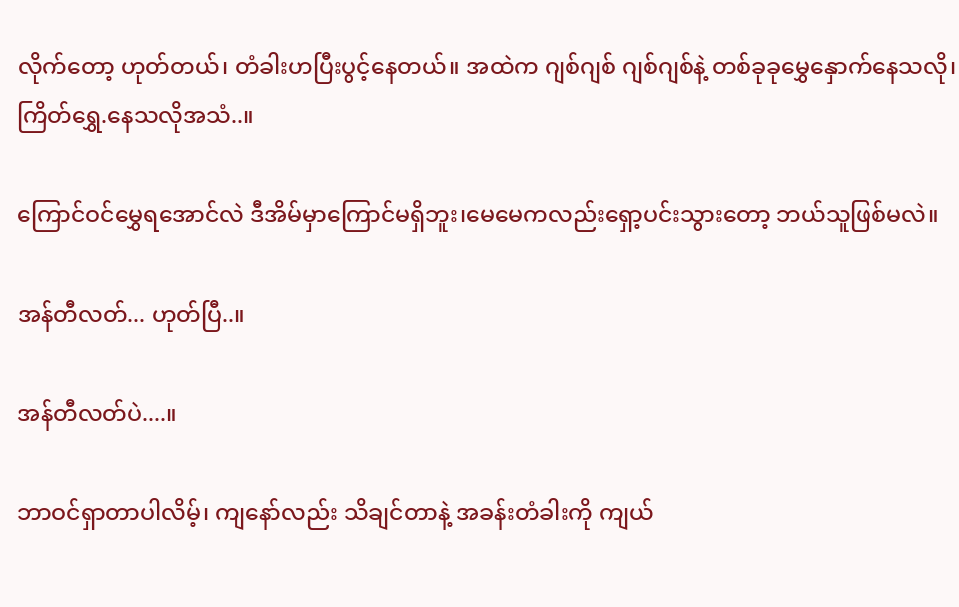လိုက်တော့ ဟုတ်တယ်၊ တံခါးဟပြီးပွင့်နေတယ်။ အထဲက ဂျစ်ဂျစ် ဂျစ်ဂျစ်နဲ့ တစ်ခုခုမွှေနှောက်နေသလို၊ ကြိတ်ရွှေ.နေသလိုအသံ..။

ကြောင်ဝင်မွှေရအောင်လဲ ဒီအိမ်မှာကြောင်မရှိဘူး၊မေမေကလည်းရှော့ပင်းသွားတော့ ဘယ်သူဖြစ်မလဲ။

အန်တီလတ်... ဟုတ်ပြီ..။

အန်တီလတ်ပဲ....။

ဘာဝင်ရှာတာပါလိမ့်၊ ကျနော်လည်း သိချင်တာနဲ့ အခန်းတံခါးကို ကျယ်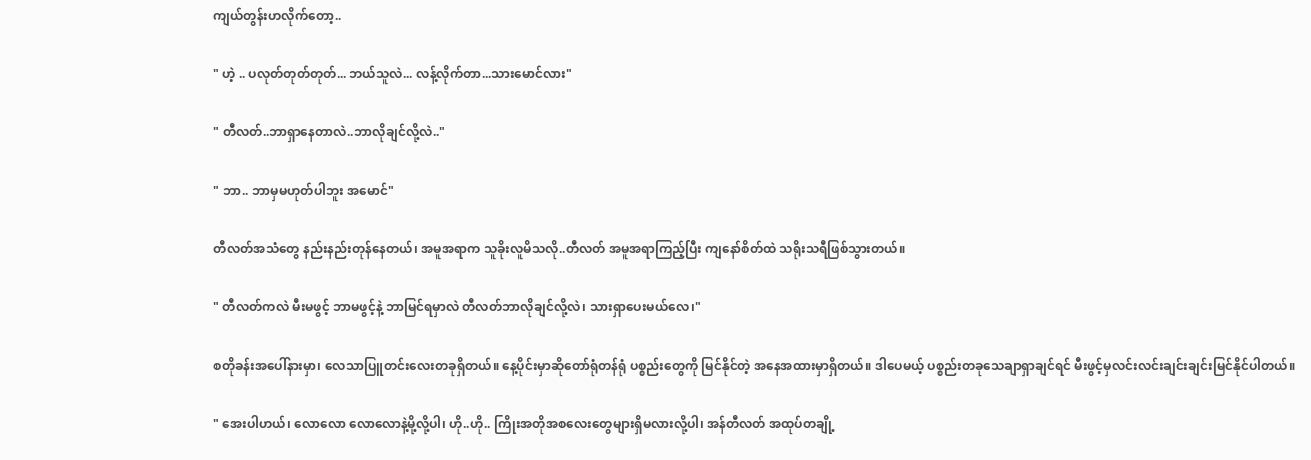ကျယ်တွန်းဟလိုက်တော့..

" ဟဲ့ .. ပလုတ်တုတ်တုတ်... ဘယ်သူလဲ... လန့်လိုက်တာ...သားမောင်လား"

" တီလတ်..ဘာရှာနေတာလဲ..ဘာလိုချင်လို့လဲ.."

" ဘာ.. ဘာမှမဟုတ်ပါဘူး အမောင်"

တီလတ်အသံတွေ နည်းနည်းတုန်နေတယ်၊ အမူအရာက သူခိုးလူမိသလို..တီလတ် အမူအရာကြည့်ပြီး ကျနော်စိတ်ထဲ သရိုးသရီဖြစ်သွားတယ်။

" တီလတ်ကလဲ မီးမဖွင့် ဘာမဖွင့်နဲ့ ဘာမြင်ရမှာလဲ တီလတ်ဘာလိုချင်လို့လဲ၊ သားရှာပေးမယ်လေ၊"

စတိုခန်းအပေါ်နားမှာ၊ လေသာပြူတင်းလေးတခုရှိတယ်။ နေ့ပိုင်းမှာဆိုတော်ရုံတန်ရုံ ပစ္စည်းတွေကို မြင်နိုင်တဲ့ အနေအထားမှာရှိတယ်။ ဒါပေမယ့် ပစ္စည်းတခုသေချာရှာချင်ရင် မီးဖွင့်မှလင်းလင်းချင်းချင်းမြင်နိုင်ပါတယ်။

" အေးပါဟယ်၊ လောလော လောလောနဲ့မို့လို့ပါ၊ ဟို..ဟို.. ကြိုးအတိုအစလေးတွေများရှိမလားလို့ပါ၊ အန်တီလတ် အထုပ်တချို့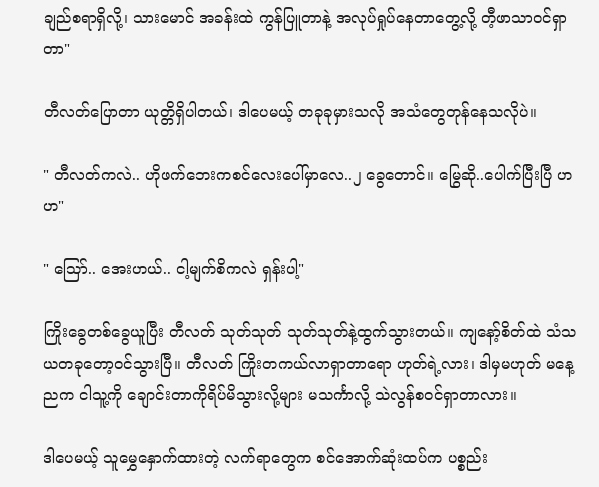ချည်စရာရှိလို့၊ သားမောင် အခန်းထဲ ကွန်ပြူတာနဲ့ အလုပ်ရှုပ်နေတာတွေ့လို့ တီ့ဖာသာဝင်ရှာတာ"

တီလတ်ပြောတာ ယုတ္တိရှိပါတယ်၊ ဒါပေမယ့် တခုခုမှားသလို အသံတွေတုန်နေသလိုပဲ။

" တီလတ်ကလဲ.. ဟိုဖက်ဘေးကစင်လေးပေါ်မှာလေ..၂ ခွေတောင်။ မြွေဆို..ပေါက်ပြီးပြီ ဟ ဟ"

" သြော်.. အေးဟယ်.. ငါ့မျက်စိကလဲ ရှန်းပါ့"

ကြိုးခွေတစ်ခွေယူပြီး တီလတ် သုတ်သုတ် သုတ်သုတ်နဲ့ထွက်သွားတယ်။ ကျနော့်စိတ်ထဲ သံသယတခုတော့ဝင်သွားပြီ။ တီလတ် ကြိုးတကယ်လာရှာတာရော ဟုတ်ရဲ့လား၊ ဒါမှမဟုတ် မနေ့ညက ငါသူ့ကို ချောင်းတာကိုရိပ်မိသွားလို့များ မသင်္ကာလို့ သဲလွန်စဝင်ရှာတာလား။

ဒါပေမယ့် သူမွှေနှောက်ထားတဲ့ လက်ရာတွေက စင်အောက်ဆုံးထပ်က ပစ္စည်း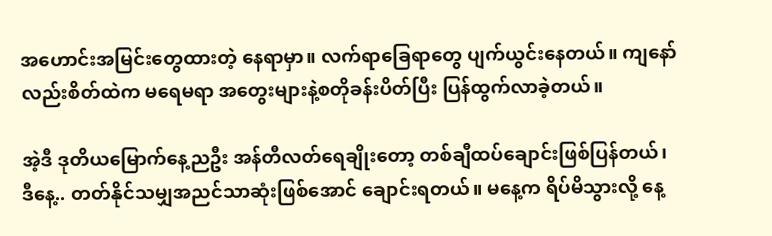အဟောင်းအမြင်းတွေထားတဲ့ နေရာမှာ။ လက်ရာခြေရာတွေ ပျက်ယွင်းနေတယ်။ ကျနော်လည်းစိတ်ထဲက မရေမရာ အတွေးများနဲ့စတိုခန်းပိတ်ပြီး ပြန်ထွက်လာခဲ့တယ်။

အဲ့ဒီ ဒုတိယမြောက်နေ့ညဦး အန်တီလတ်ရေချိုးတော့ တစ်ချီထပ်ချောင်းဖြစ်ပြန်တယ်၊ ဒီနေ့.. တတ်နိုင်သမျှအညင်သာဆုံးဖြစ်အောင် ချောင်းရတယ်။ မနေ့က ရိပ်မိသွားလို့ နေ့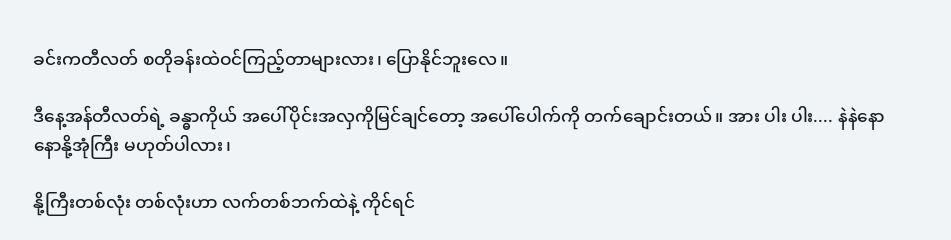ခင်းကတီလတ် စတိုခန်းထဲဝင်ကြည့်တာများလား၊ ပြောနိုင်ဘူးလေ။

ဒီနေ့အန်တီလတ်ရဲ့ ခန္ဓာကိုယ် အပေါ်ပိုင်းအလှကိုမြင်ချင်တော့ အပေါ်ပေါက်ကို တက်ချောင်းတယ်။ အား ပါး ပါး.... နဲနဲနောနောနို့အုံကြီး မဟုတ်ပါလား၊

နို့ကြီးတစ်လုံး တစ်လုံးဟာ လက်တစ်ဘက်ထဲနဲ့ ကိုင်ရင်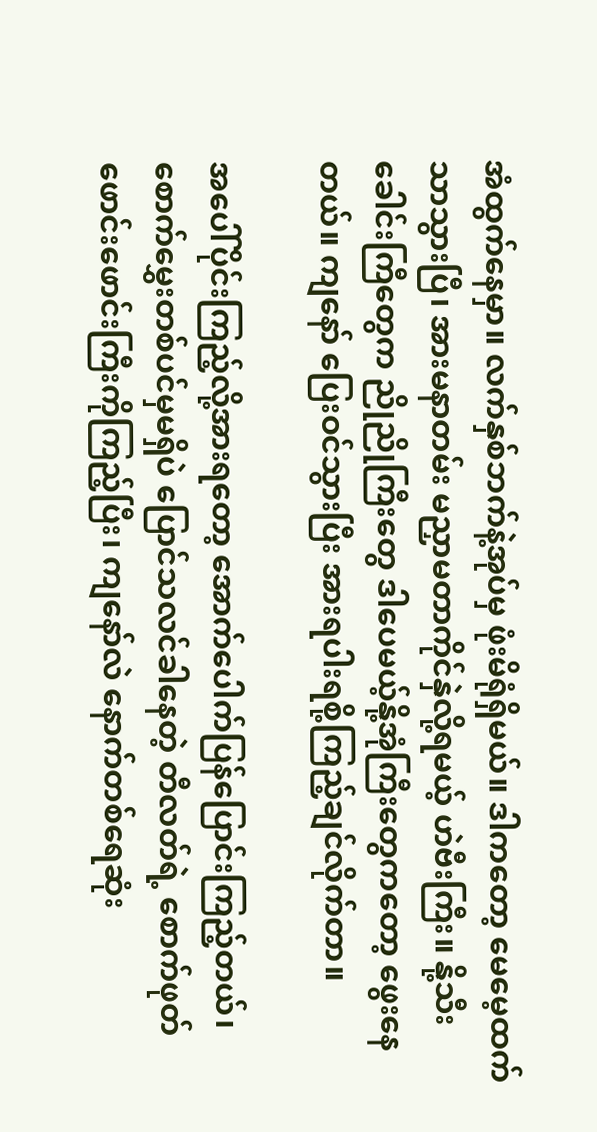အံထွက်နေမှာ။ လက်နှစ်ဘက်နဲ့အုပ်မှ ဖုံးမိရုံရှိမယ်။ ဒါကတော့ မေမေ့ထက် သာသွားပြီ၊ အားမနာတမ်း မညှာမတာကိုင်နှဲလို့ရမယ့် ဟဲဗီးကြီး။ နို့သီးခေါင်းကြီတွေက ညိုညိုကြီးတွေ ဒါပေမယ့်နို့အုံကြီးတွေကတော့ ဖွေးနေတယ်။ ကျနော် ပြေးဝင်သွားပြီး အားရပါးရစို့ကြည့်ချင်လိုက်တာ။

အပေါ်ပိုင်းကြည့်လို့အားရတော့ အောက်ပေါက်ပြန်ပြောင်းကြည့်တယ်၊ စောက်မွှေးတစ်ပင်မှမရှိပဲ ပြောင်သလင်ခါနေတဲ့ တီလတ်ရဲ့ စောက်ဖုတ်ဖောင်းဖောင်းကြီးကိုကြည့်ပြီး၊ ကျနော်လဲ နောက်တစ်ရေဆုံး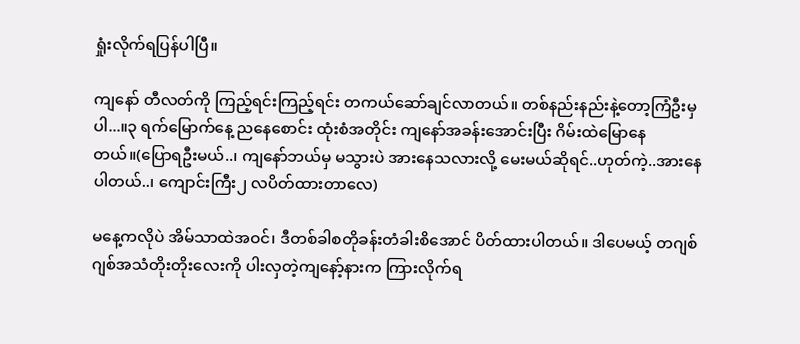ရှုံးလိုက်ရပြန်ပါပြီ။

ကျနော် တီလတ်ကို ကြည့်ရင်းကြည့်ရင်း တကယ်ဆော်ချင်လာတယ်။ တစ်နည်းနည်းနဲ့တော့ကြံဦးမှပါ...။၃ ရက်မြောက်နေ့ ညနေစောင်း ထုံးစံအတိုင်း ကျနော်အခန်းအောင်းပြီး ဂိမ်းထဲမြောနေတယ်။(ပြောရဦးမယ်..၊ ကျနော်ဘယ်မှ မသွားပဲ အားနေသလားလို့ မေးမယ်ဆိုရင်..ဟုတ်ကဲ့..အားနေပါတယ်..၊ ကျောင်းကြီး၂ လပိတ်ထားတာလေ)

မနေ့ကလိုပဲ အိမ်သာထဲအဝင်၊ ဒီတစ်ခါစတိုခန်းတံခါးစိအောင် ပိတ်ထားပါတယ်။ ဒါပေမယ့် တဂျစ်ဂျစ်အသံတိုးတိုးလေးကို ပါးလှတဲ့ကျနော့်နားက ကြားလိုက်ရ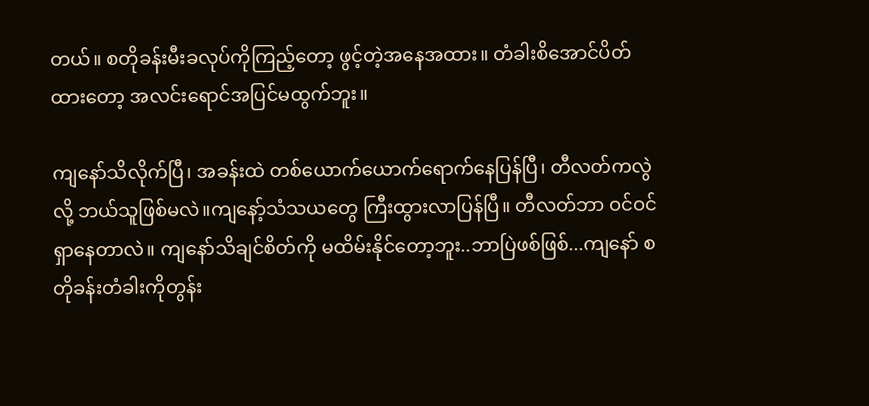တယ်။ စတိုခန်းမီးခလုပ်ကိုကြည့်တော့ ဖွင့်တဲ့အနေအထား။ တံခါးစိအောင်ပိတ်ထားတော့ အလင်းရောင်အပြင်မထွက်ဘူး။

ကျနော်သိလိုက်ပြီ၊ အခန်းထဲ တစ်ယောက်ယောက်ရောက်နေပြန်ပြီ၊ တီလတ်ကလွဲလို့ ဘယ်သူဖြစ်မလဲ။ကျနော့်သံသယတွေ ကြီးထွားလာပြန်ပြီ။ တီလတ်ဘာ ဝင်ဝင်ရှာနေတာလဲ။ ကျနော်သိချင်စိတ်ကို မထိမ်းနိုင်တော့ဘူး..ဘာပြဲဖစ်ဖြစ်...ကျနော် စတိုခန်းတံခါးကိုတွန်း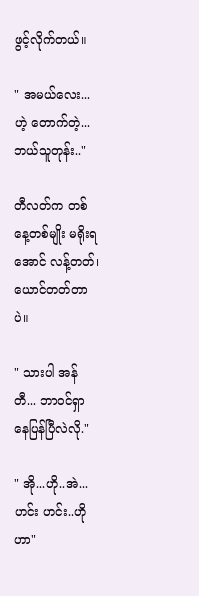ဖွင့်လိုက်တယ်။

" အမယ်လေး...ဟဲ့ တောက်တဲ့...ဘယ်သူတုန်း.."

တီလတ်က တစ်နေ့တစ်မျိုး မရိုးရအောင် လန့်တတ်၊ ယောင်တတ်တာပဲ။

" သားပါ အန်တီ... ဘာဝင်ရှာနေပြန်ပြီလဲလို."

" အို...ဟို..အဲ...ဟင်း ဟင်း..ဟိုဟာ"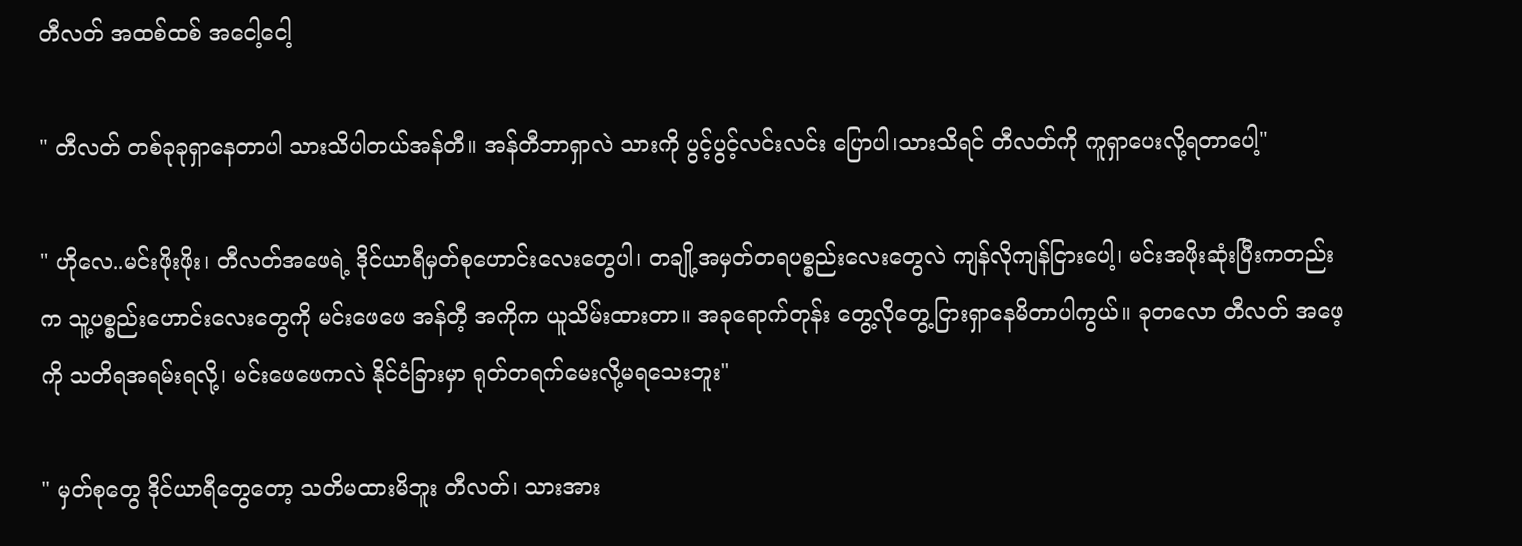တီလတ် အထစ်ထစ် အငေါ့ငေါ့

" တီလတ် တစ်ခုခုရှာနေတာပါ သားသိပါတယ်အန်တီ။ အန်တီဘာရှာလဲ သားကို ပွင့်ပွင့်လင်းလင်း ပြောပါ၊သားသိရင် တီလတ်ကို ကူရှာပေးလို့ရတာပေါ့"

" ဟိုလေ..မင်းဖိုးဖိုး၊ တီလတ်အဖေရဲ့ ဒိုင်ယာရီမှတ်စုဟောင်းလေးတွေပါ၊ တချို့အမှတ်တရပစ္စည်းလေးတွေလဲ ကျန်လိုကျန်ငြားပေါ့၊ မင်းအဖိုးဆုံးပြီးကတည်းက သူ့ပစ္စည်းဟောင်းလေးတွေကို မင်းဖေဖေ အန်တီ့ အကိုက ယူသိမ်းထားတာ။ အခုရောက်တုန်း တွေ့လိုတွေ့ငြားရှာနေမိတာပါကွယ်။ ခုတလော တီလတ် အဖေ့ကို သတိရအရမ်းရလို့၊ မင်းဖေဖေကလဲ နိုင်ငံခြားမှာ ရုတ်တရက်မေးလို့မရသေးဘူး"

" မှတ်စုတွေ ဒိုင်ယာရီတွေတော့ သတိမထားမိဘူး တီလတ်၊ သားအား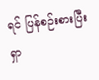ရင် ပြန်စဉ်းစားပြီးရှာ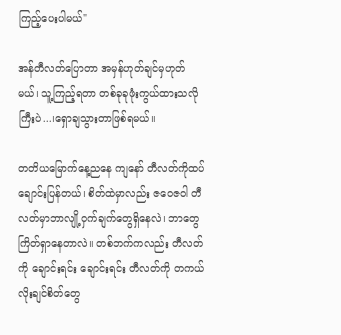ကြည့်ပေးပါမယ်"

အန်တီလတ်ပြောတာ အမှန်ဟုတ်ချင်မှဟုတ်မယ်၊ သူ့ကြည့်ရတာ တစ်ခုခုဖုံးကွယ်ထားသလိုကြီးပဲ...၊ရှောချသွားတာဖြစ်ရမယ်။

တတိယမြောက်နေ့ညနေ ကျနော် တီလတ်ကိုထပ်ချောင်းပြန်တယ်၊ စိတ်ထဲမှာလည်း ဇဝေဇဝါ တီလတ်မှာဘာလျို့ဝှက်ချက်တွေရှိနေလဲ၊ ဘာတွေကြိတ်ရှာနေတာလဲ။ တစ်ဘက်ကလည်း တီလတ်ကို ချောင်းရင်း ချောင်းရင်း တီလတ်ကို တကယ်လိုးချင်စိတ်တွေ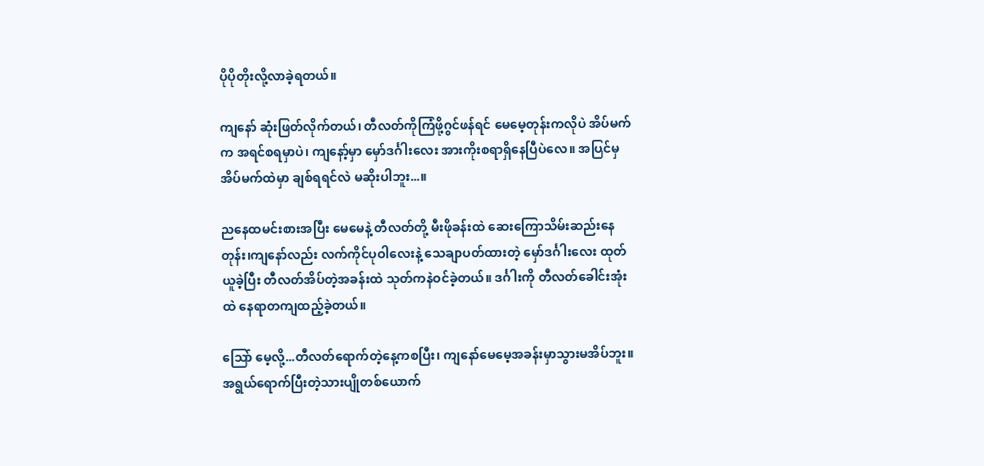ပိုပိုတိုးလို့လာခဲ့ရတယ်။

ကျနော် ဆုံးဖြတ်လိုက်တယ်၊ တီလတ်ကိုကြံဖို့ဂွင်ဖန်ရင် မေမေ့တုန်းကလိုပဲ အိပ်မက်က အရင်စရမှာပဲ၊ ကျနော့်မှာ မှော်ဒင်္ဂါးလေး အားကိုးစရာရှိနေပြီပဲလေ။ အပြင်မှ အိပ်မက်ထဲမှာ ချစ်ရရင်လဲ မဆိုးပါဘူး...။

ညနေထမင်းစားအပြီး မေမေနဲ့ တီလတ်တို့ မီးဖိုခန်းထဲ ဆေးကြောသိမ်းဆည်းနေတုန်း၊ကျနော်လည်း လက်ကိုင်ပုဝါလေးနဲ့ သေချာပတ်ထားတဲ့ မှော်ဒင်္ဂါးလေး ထုတ်ယူခဲ့ပြီး တီလတ်အိပ်တဲ့အခန်းထဲ သုတ်ကနဲဝင်ခဲ့တယ်။ ဒင်္ဂါးကို တီလတ်ခေါင်းအုံးထဲ နေရာတကျထည့်ခဲ့တယ်။

သြော် မေ့လို့...တီလတ်ရောက်တဲ့နေ့ကစပြီး၊ ကျနော်မေမေ့အခန်းမှာသွားမအိပ်ဘူး။ အရွယ်ရောက်ပြီးတဲ့သားပျိုတစ်ယောက်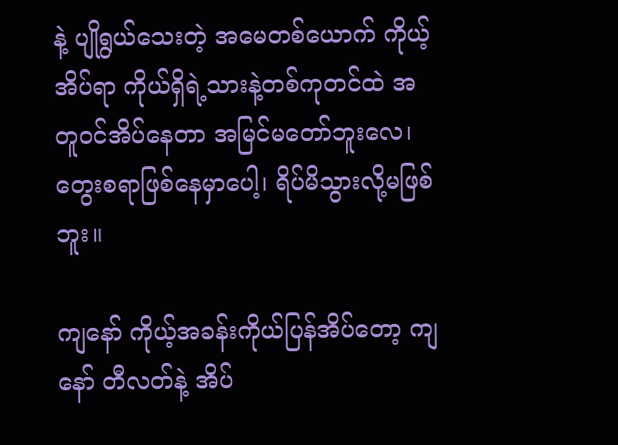နဲ့ ပျိုရွယ်သေးတဲ့ အမေတစ်ယောက် ကိုယ့်အိပ်ရာ ကိုယ်ရှိရဲ့သားနဲ့တစ်ကုတင်ထဲ အတူဝင်အိပ်နေတာ အမြင်မတော်ဘူးလေ၊ တွေးစရာဖြစ်နေမှာပေါ့၊ ရိပ်မိသွားလို့မဖြစ်ဘူး။

ကျနော် ကိုယ့်အခန်းကိုယ်ပြန်အိပ်တော့ ကျနော် တီလတ်နဲ့ အိပ်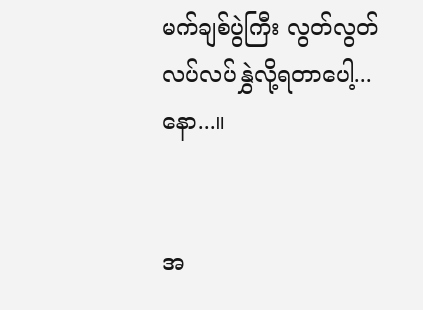မက်ချစ်ပွဲကြီး လွတ်လွတ်လပ်လပ်နွှဲလို့ရတာပေါ့...နော...။


အ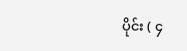ပိုင်း ( ၄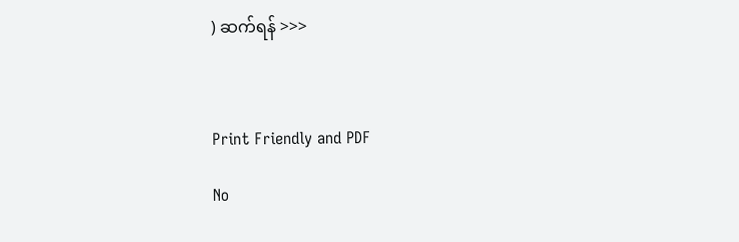) ဆက်ရန် >>>



Print Friendly and PDF

No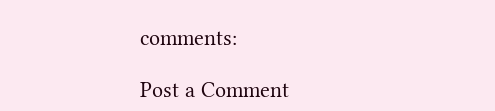comments:

Post a Comment